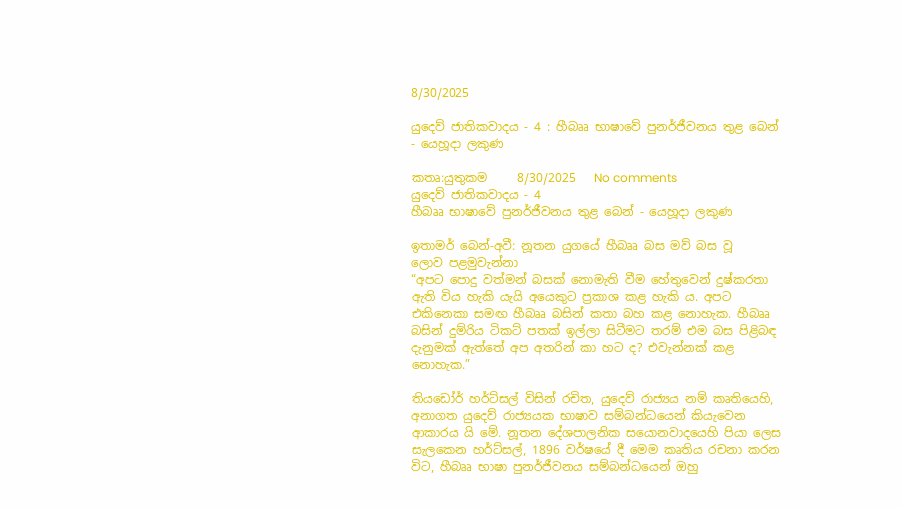8/30/2025

යුදෙව් ජාතිකවාදය - 4 : හීබෲ භාෂාවේ පුනර්ජීවනය තුළ බෙන් - යෙහූදා ලකුණ

කතෘ:යුතුකම     8/30/2025   No comments
යුදෙව් ජාතිකවාදය - 4
හීබෲ භාෂාවේ පුනර්ජීවනය තුළ බෙන් - යෙහූදා ලකුණ

ඉතාමර් බෙන්-අවී: නූතන යුගයේ හීබෲ බස මව් බස වූ
ලොව පළමුවැන්නා
“අපට පොදු වත්මන් බසක් නොමැති වීම හේතුවෙන් දුෂ්කරතා ඇති විය හැකි යැයි අයෙකුට ප්‍රකාශ කළ හැකි ය. අපට එකිනෙකා සමඟ හීබෲ බසින් කතා බහ කළ නොහැක. හීබෲ බසින් දුම්රිය ටිකට් පතක් ඉල්ලා සිටීමට තරම් එම බස පිළිබඳ දැනුමක් ඇත්තේ අප අතරින් කා හට ද? එවැන්නක් කළ නොහැක.”

තියඩෝර් හර්ට්සල් විසින් රචිත, යුදෙව් රාජ්‍යය නම් කෘතියෙහි, අනාගත යුදෙව් රාජ්‍යයක භාෂාව සම්බන්ධයෙන් කියැවෙන ආකාරය යි මේ. නූතන දේශපාලනික සයොනවාදයෙහි පියා ලෙස සැලකෙන හර්ට්සල්, 1896 වර්ෂයේ දී මෙම කෘතිය රචනා කරන විට, හීබෲ භාෂා පුනර්ජීවනය සම්බන්ධයෙන් ඔහු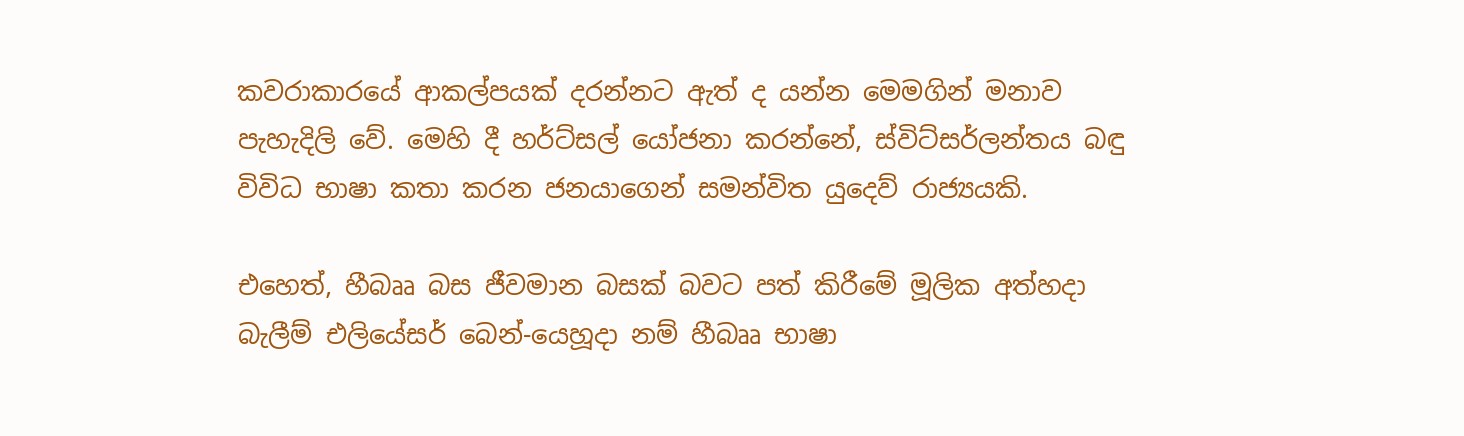කවරාකාරයේ ආකල්පයක් දරන්නට ඇත් ද යන්න මෙමගින් මනාව පැහැදිලි වේ. මෙහි දී හර්ට්සල් යෝජනා කරන්නේ, ස්විට්සර්ලන්තය බඳු විවිධ භාෂා කතා කරන ජනයාගෙන් සමන්විත යුදෙව් රාජ්‍යයකි.

එහෙත්, හීබෲ බස ජීවමාන බසක් බවට පත් කිරීමේ මූලික අත්හදා බැලීම් එලියේසර් බෙන්-යෙහූදා නම් හීබෲ භාෂා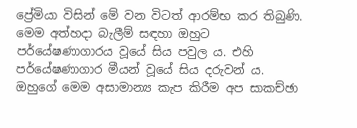ප්‍රේමියා විසින් මේ වන විටත් ආරම්භ කර තිබුණි. මෙම අත්හදා බැලීම් සඳහා ඔහුට පර්යේෂණාගාරය වූයේ සිය පවුල ය. එහි පර්යේෂණාගාර මීයන් වූයේ සිය දරුවන් ය. ඔහුගේ මෙම අසාමාන්‍ය කැප කිරීම අප සාකච්ඡා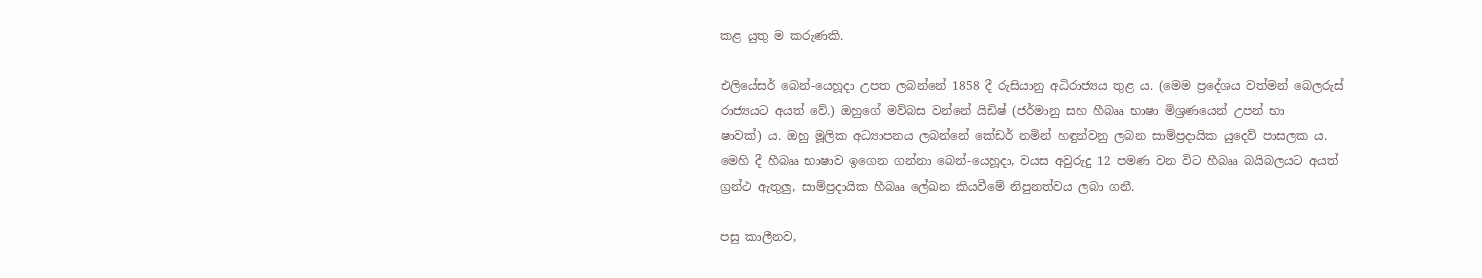කළ යුතු ම කරුණකි.

එලියේසර් බෙන්-යෙහූදා උපත ලබන්නේ 1858 දී රුසියානු අධිරාජ්‍යය තුළ ය. (මෙම ප්‍රදේශය වත්මන් බෙලරුස් රාජ්‍යයට අයත් වේ.) ඔහුගේ මව්බස වන්නේ යිඩිෂ් (ජර්මානු සහ හීබෲ භාෂා මිශ්‍රණයෙන් උපන් භා
ෂාවක්) ය. ඔහු මූලික අධ්‍යාපනය ලබන්නේ කේඩර් නමින් හඳුන්වනු ලබන සාම්ප්‍රදායික යුදෙව් පාසලක ය. මෙහි දී හීබෲ භාෂාව ඉගෙන ගන්නා බෙන්-යෙහූදා, වයස අවුරුදු 12 පමණ වන විට හීබෲ බයිබලයට අයත් ග්‍රන්ථ ඇතුලු, සාම්ප්‍රදායික හීබෲ ලේඛන කියවීමේ නිපුනත්වය ලබා ගනී.

පසු කාලීනව,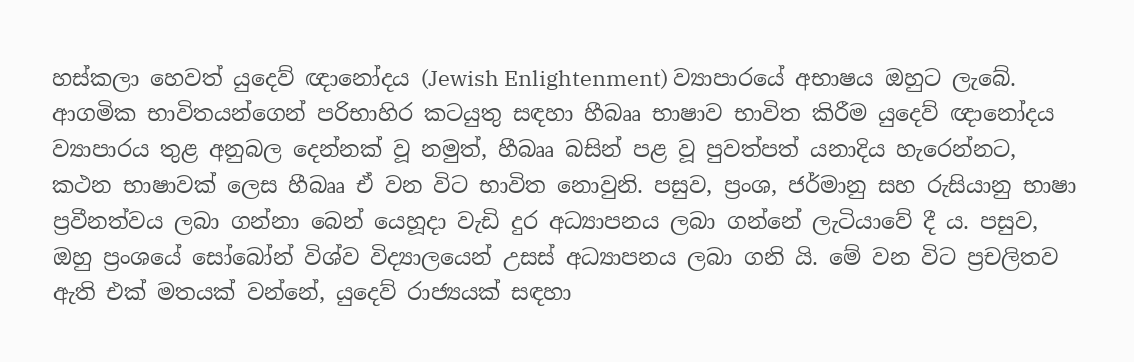හස්කලා හෙවත් යුදෙව් ඥානෝදය (Jewish Enlightenment) ව්‍යාපාරයේ අභාෂය ඔහුට ලැබේ. ආගමික භාවිතයන්ගෙන් පරිභාහිර කටයුතු සඳහා හීබෲ භාෂාව භාවිත කිරීම යුදෙව් ඥානෝදය ව්‍යාපාරය තුළ අනුබල දෙන්නක් වූ නමුත්, හීබෲ බසින් පළ වූ පුවත්පත් යනාදිය හැරෙන්නට, කථන භාෂාවක් ලෙස හීබෲ ඒ වන විට භාවිත නොවුනි. පසුව, ප්‍රංශ, ජර්මානු සහ රුසියානු භාෂා ප්‍රවීනත්වය ලබා ගන්නා බෙන් යෙහූදා වැඩි දුර අධ්‍යාපනය ලබා ගන්නේ ලැටියාවේ දී ය. පසුව, ඔහු ප්‍රංශයේ සෝබෝන් විශ්ව විද්‍යාලයෙන් උසස් අධ්‍යාපනය ලබා ගනි යි. මේ වන විට ප්‍රචලිතව ඇති එක් මතයක් වන්නේ, යුදෙව් රාජ්‍යයක් සඳහා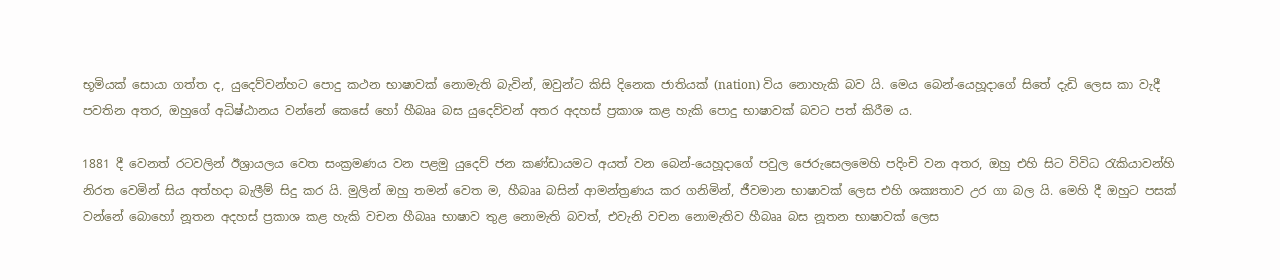භූමියක් සොයා ගත්ත ද, යුදෙව්වන්හට පොදු කථන භාෂාවක් නොමැති බැවින්, ඔවුන්ට කිසි දිනෙක ජාතියක් (nation) විය නොහැකි බව යි. මෙය බෙන්-යෙහූදාගේ සිතේ දැඩි ලෙස කා වැදී පවතින අතර, ඔහුගේ අධිෂ්ඨානය වන්නේ කෙසේ හෝ හීබෲ බස යුදෙව්වන් අතර අදහස් ප්‍රකාශ කළ හැකි පොදු භාෂාවක් බවට පත් කිරීම ය.

1881 දී වෙනත් රටවලින් ඊශ්‍රායලය වෙත සංක්‍රමණය වන පළමු යුදෙව් ජන කණ්ඩායමට අයත් වන බෙන්-යෙහූදාගේ පවුල ජෙරුසෙලමෙහි පදිංචි වන අතර, ඔහු එහි සිට විවිධ රැකියාවන්හි නිරත වෙමින් සිය අත්හදා බැලීම් සිදු කර යි. මුලින් ඔහු තමන් වෙත ම, හීබෲ බසින් ආමන්ත්‍රණය කර ගනිමින්, ජීවමාන භාෂාවක් ලෙස එහි ශක්‍යතාව උර ගා බල යි. මෙහි දී ඔහුට පසක් වන්නේ බොහෝ නූතන අදහස් ප්‍රකාශ කළ හැකි වචන හීබෲ භාෂාව තුළ නොමැති බවත්, එවැනි වචන නොමැතිව හීබෲ බස නූතන භාෂාවක් ලෙස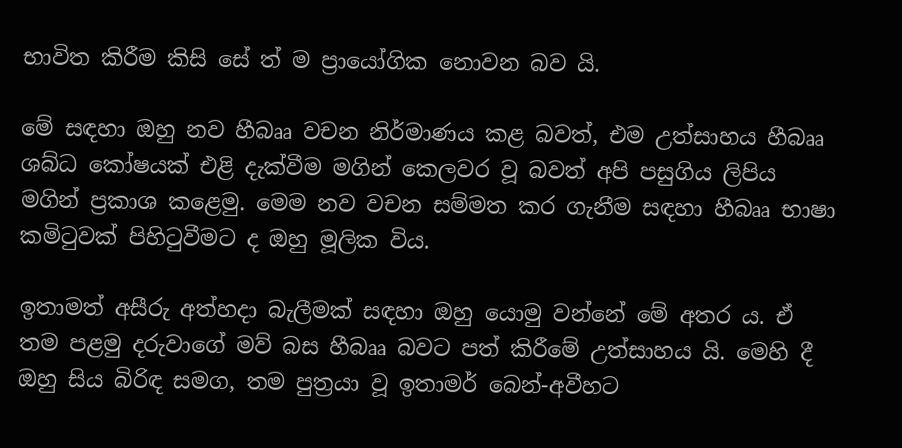භාවිත කිරීම කිසි සේ ත් ම ප්‍රායෝගික නොවන බව යි.

මේ සඳහා ඔහු නව හීබෲ වචන නිර්මාණය කළ බවත්, එම උත්සාහය හීබෲ ශබ්ධ කෝෂයක් එළි දැක්වීම මගින් කෙලවර වූ බවත් අපි පසුගිය ලිපිය මගින් ප්‍රකාශ කළෙමු. මෙම නව වචන සම්මත කර ගැනීම සඳහා හීබෲ භාෂා කමිටුවක් පිහිටුවීමට ද ඔහු මූලික විය.

ඉතාමත් අසීරු අත්හදා බැලීමක් සඳහා ඔහු යොමු වන්නේ මේ අතර ය. ඒ තම පළමු දරුවාගේ මව් බස හීබෲ බවට පත් කිරීමේ උත්සාහය යි. මෙහි දී ඔහු සිය බිරිඳ සමග, තම පුත්‍රයා වූ ඉතාමර් බෙන්-අවීහට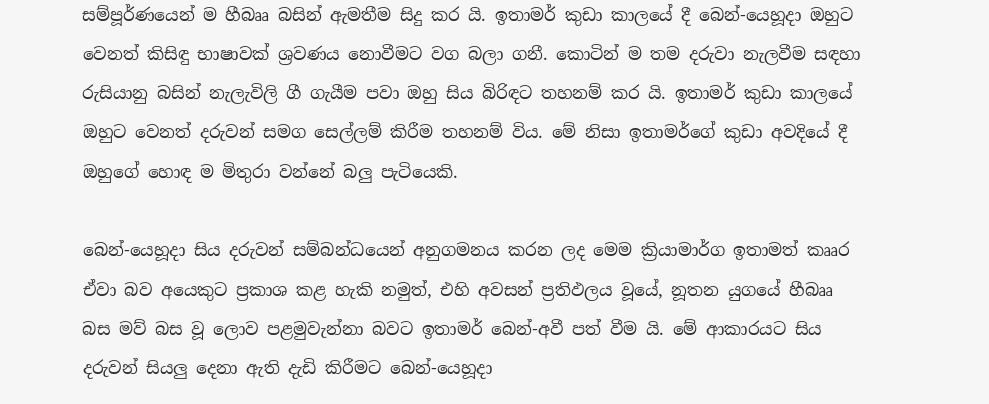සම්පූර්ණයෙන් ම හීබෲ බසින් ඇමතීම සිදු කර යි. ඉතාමර් කුඩා කාලයේ දී බෙන්-යෙහූදා ඔහුට වෙනත් කිසිඳු භාෂාවක් ශ්‍රවණය නොවීමට වග බලා ගනී. කොටින් ම තම දරුවා නැලවීම සඳහා රුසියානු බසින් නැලැවිලි ගී ගැයීම පවා ඔහු සිය බිරිඳට තහනම් කර යි. ඉතාමර් කුඩා කාලයේ ඔහුට වෙනත් දරුවන් සමග සෙල්ලම් කිරීම තහනම් විය. මේ නිසා ඉතාමර්ගේ කුඩා අවදියේ දී ඔහුගේ හොඳ ම මිතුරා වන්නේ බලු පැටියෙකි.

බෙන්-යෙහූදා සිය දරුවන් සම්බන්ධයෙන් අනුගමනය කරන ලද මෙම ක්‍රියාමාර්ග ඉතාමත් කෲර ඒවා බව අයෙකුට ප්‍රකාශ කළ හැකි නමුත්, එහි අවසන් ප්‍රතිඵලය වූයේ, නූතන යුගයේ හීබෲ බස මව් බස වූ ලොව පළමුවැන්නා බවට ඉතාමර් බෙන්-අවී පත් වීම යි. මේ ආකාරයට සිය දරුවන් සියලු දෙනා ඇති දැඩි කිරීමට බෙන්-යෙහූදා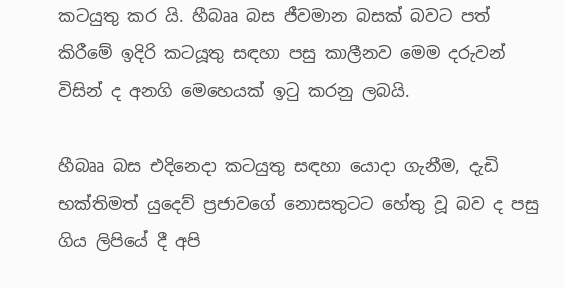කටයුතු කර යි. හීබෲ බස ජීවමාන බසක් බවට පත් කිරීමේ ඉදිරි කටයූතු සඳහා පසු කාලීනව මෙම දරුවන් විසින් ද අනගි මෙහෙයක් ඉටු කරනු ලබයි.

හීබෲ බස එදිනෙදා කටයුතු සඳහා යොදා ගැනීම, දැඩි භක්තිමත් යුදෙව් ප්‍රජාවගේ නොසතුටට හේතු වූ බව ද පසු ගිය ලිපියේ දී අපි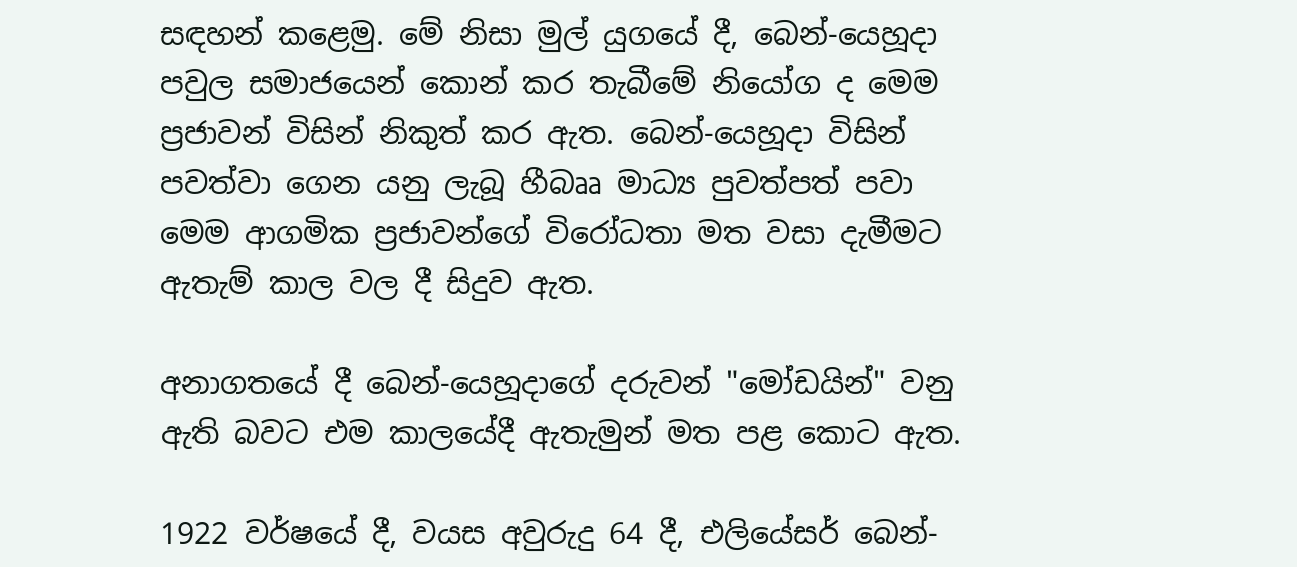සඳහන් කළෙමු. මේ නිසා මුල් යුගයේ දී, බෙන්-යෙහූදා පවුල සමාජයෙන් කොන් කර තැබීමේ නියෝග ද මෙම ප්‍රජාවන් විසින් නිකුත් කර ඇත. බෙන්-යෙහූදා විසින් පවත්වා ගෙන යනු ලැබූ හීබෲ මාධ්‍ය පුවත්පත් පවා මෙම ආගමික ප්‍රජාවන්ගේ විරෝධතා මත වසා දැමීමට ඇතැම් කාල වල දී සිදුව ඇත.

අනාගතයේ දී බෙන්-යෙහූදාගේ දරුවන් "මෝඩයින්" වනු ඇති බවට එම කාලයේදී ඇතැමුන් මත පළ කොට ඇත.

1922 වර්ෂයේ දී, වයස අවුරුදු 64 දී, එලියේසර් බෙන්-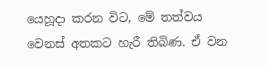යෙහූදා කරන විට, මේ තත්වය වෙනස් අතකට හැරී තිබිණ. ඒ වන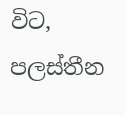විට, පලස්තීන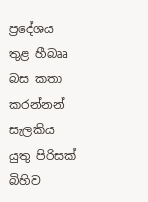ප්‍රදේශය තුළ හීබෲ බස කතා කරන්නන් සැලකිය යුතු පිරිසක් බිහිව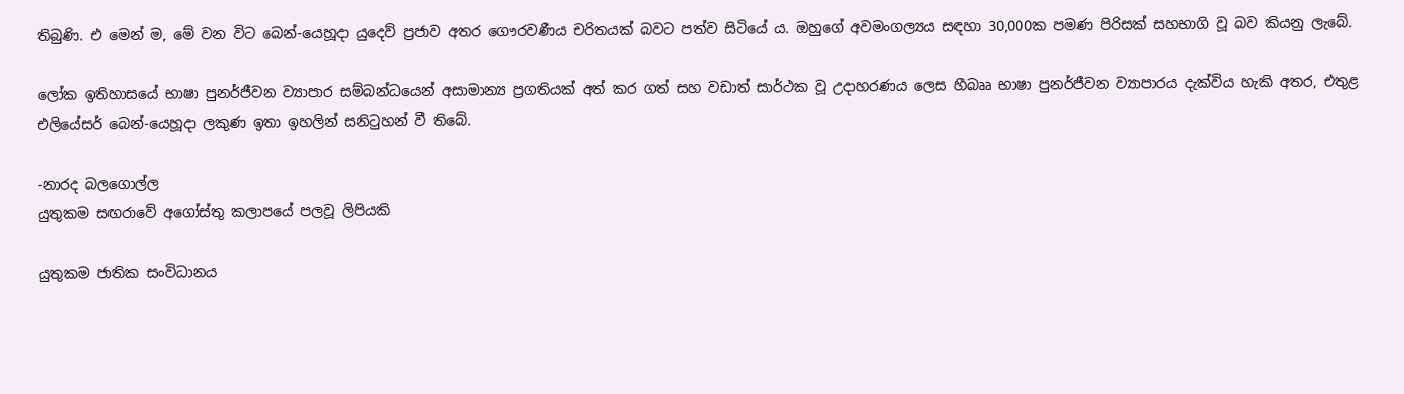තිබුණි. එ මෙන් ම, මේ වන විට බෙන්-යෙහූදා යුදෙව් ප්‍රජාව අතර ගෞරවණීය චරිතයක් බවට පත්ව සිටියේ ය. ඔහුගේ අවමංගල්‍යය සඳහා 30,000ක පමණ පිරිසක් සහභාගි වූ බව කියනු ලැබේ.

ලෝක ඉතිහාසයේ භාෂා පුනර්ජීවන ව්‍යාපාර සම්බන්ධයෙන් අසාමාන්‍ය ප්‍රගතියක් අත් කර ගත් සහ වඩාත් සාර්ථක වූ උදාහරණය ලෙස හීබෲ භාෂා පුනර්ජීවන ව්‍යාපාරය දැක්විය හැකි අතර, එතුළ එලියේසර් බෙන්-යෙහූදා ලකුණ ඉතා ඉහලින් සනිටුහන් වී තිබේ.

-නාරද බලගොල්ල
යුතුකම සඟරාවේ අගෝස්තු කලාපයේ පලවූ ලිපියකි

යුතුකම ජාතික සංවිධානය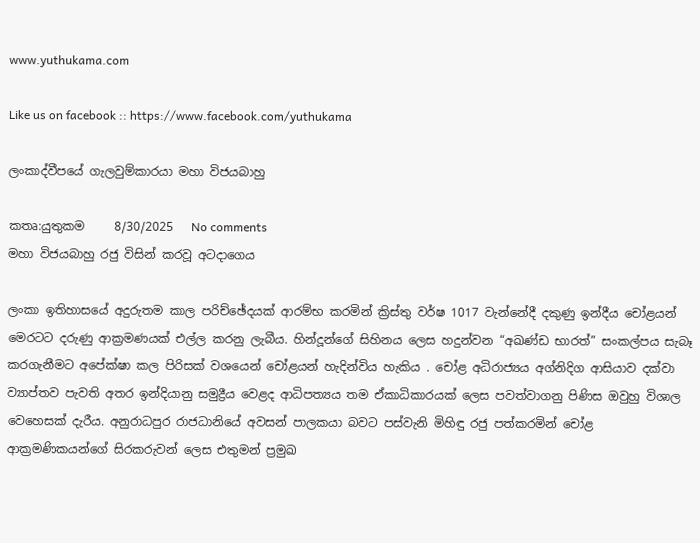www.yuthukama.com

Like us on facebook :: https://www.facebook.com/yuthukama

ලංකාද්වීපයේ ගැලවුම්කාරයා මහා විජයබාහු

කතෘ:යුතුකම     8/30/2025   No comments
මහා විජයබාහු රජු විසින් කරවූ අටදාගෙය

ලංකා ඉතිහාසයේ අදුරුතම කාල පරිච්ඡේදයක් ආරම්භ කරමින් ක්‍රිස්තු වර්ෂ 1017 වැන්නේදී දකුණු ඉන්දීය චෝළයන් මෙරටට දරුණු ආක්‍රමණයක් එල්ල කරනු ලැබීය. හින්දූන්ගේ සිහිනය ලෙස හදුන්වන “අඛණ්ඩ භාරත්” සංකල්පය සැබෑ කරගැනීමට අපේක්ෂා කල පිරිසක් වශයෙන් චෝළයන් හැදින්විය හැකිය . චෝළ අධිරාජ්‍යය අග්නිදිග ආසියාව දක්වා ව්‍යාප්තව පැවති අතර ඉන්දියානු සමුද්‍රීය වෙළද ආධිපත්‍යය තම ඒකාධිකාරයක් ලෙස පවත්වාගනු පිණිස ඔවුහු විශාල වෙහෙසක් දැරීය. අනුරාධපුර රාජධානියේ අවසන් පාලකයා බවට පස්වැනි මිහිඳු රජු පත්කරමින් චෝළ ආක්‍රමණිකයන්ගේ සිරකරුවන් ලෙස එතුමන් ප්‍රමුඛ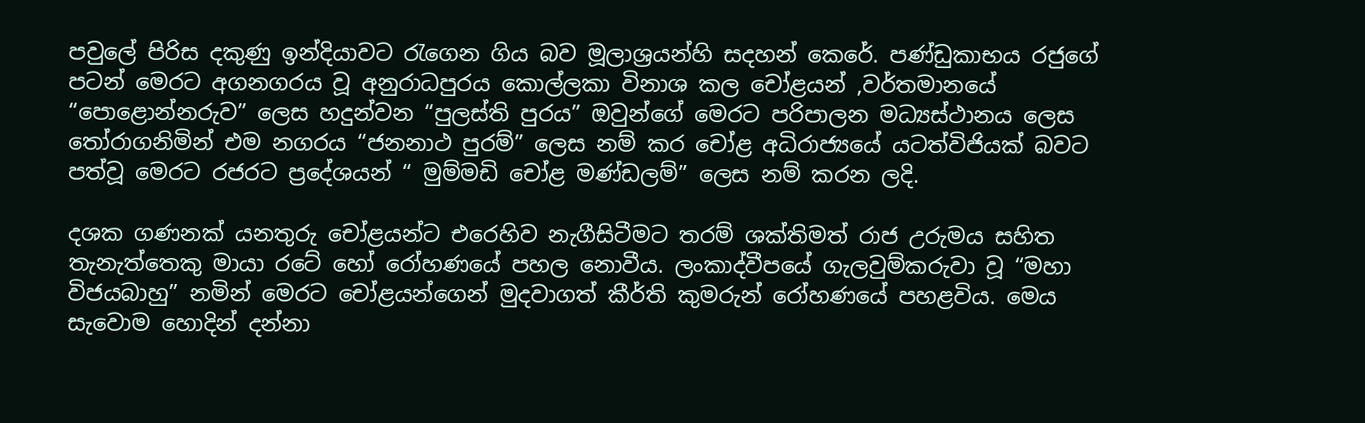පවුලේ පිරිස දකුණු ඉන්දියාවට රැගෙන ගිය බව මූලාශ්‍රයන්හි සදහන් කෙරේ. පණ්ඩුකාභය රජුගේ පටන් මෙරට අගනගරය වූ අනුරාධපුරය කොල්ලකා විනාශ කල චෝළයන් ,වර්තමානයේ “පොළොන්නරුව” ලෙස හදුන්වන “පුලස්ති පුරය” ඔවුන්ගේ මෙරට පරිපාලන මධ්‍යස්ථානය ලෙස තෝරාගනිමින් එම නගරය “ජනනාථ පුරම්” ලෙස නම් කර චෝළ අධිරාජ්‍යයේ යටත්විජියක් බවට පත්වූ මෙරට රජරට ප්‍රදේශයන් “ මුම්මඩි චෝළ මණ්ඩලම්” ලෙස නම් කරන ලදි.

දශක ගණනක් යනතුරු චෝළයන්ට එරෙහිව නැගීසිටීමට තරම් ශක්තිමත් රාජ උරුමය සහිත තැනැත්තෙකු මායා රටේ හෝ රෝහණයේ පහල නොවීය. ලංකාද්වීපයේ ගැලවුම්කරුවා වූ “මහා විජයබාහු” නමින් මෙරට චෝළයන්ගෙන් මුදවාගත් කීර්ති කුමරුන් රෝහණයේ පහළවිය. මෙය සැවොම හොදින් දන්නා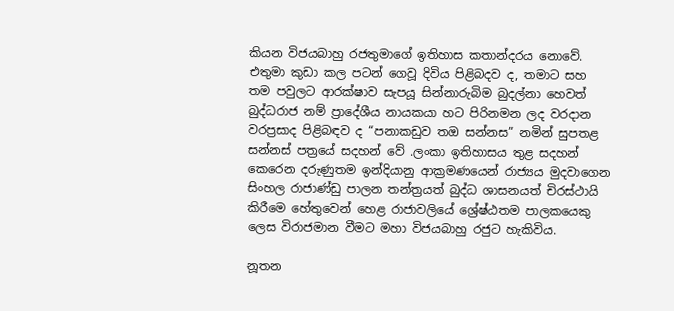කියන විජයබාහු රජතුමාගේ ඉතිහාස කතාන්දරය නොවේ. එතුමා කුඩා කල පටන් ගෙවූ දිවිය පිළිබදව ද, තමාට සහ තම පවුලට ආරක්ෂාව සැපයූ සින්නාරුබිම බුදල්නා හෙවත් බුද්ධරාජ නම් ප්‍රාදේශීය නායකයා හට පිරිනමන ලද වරදාන වරප්‍රසාද පිළිබඳව ද “පනාකඩුව තඔ සන්නස” නමින් සුපතළ සන්නස් පත්‍රයේ සදහන් වේ .ලංකා ඉතිහාසය තුළ සදහන් කෙරෙන දරුණුතම ඉන්දියානු ආක්‍රමණයෙන් රාජ්‍යය මුදවාගෙන සිංහල රාජාණ්ඩු පාලන තන්ත්‍රයත් බුද්ධ ශාසනයත් චිරස්ථායි කිරීමෙ හේතුවෙන් හෙළ රාජාවලියේ ශ්‍රේෂ්ඨතම පාලකයෙකු ලෙස විරාජමාන වීමට මහා විජයබාහු රජුට හැකිවිය.

නූතන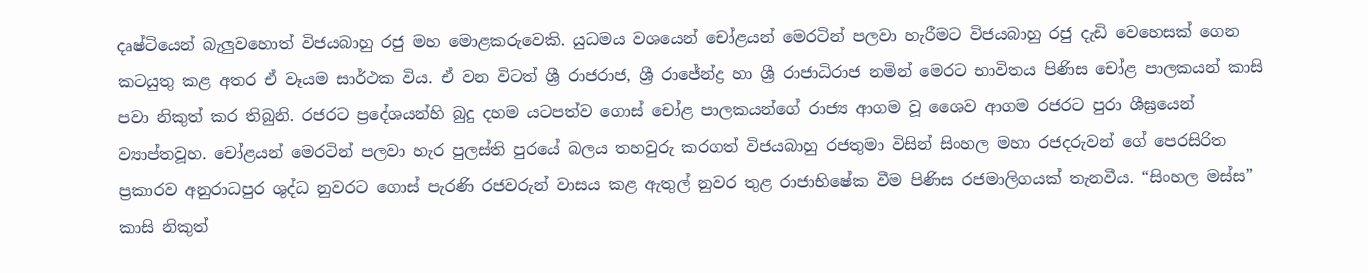දෘෂ්ටියෙන් බැලුවහොත් විජයබාහු රජු මහ මොළකරුවෙකි. යුධමය වශයෙන් චෝළයන් මෙරටින් පලවා හැරීමට විජයබාහු රජු දැඩි වෙහෙසක් ගෙන කටයුතු කළ අතර ඒ වෑයම සාර්ථක විය. ඒ වන විටත් ශ්‍රී රාජරාජ, ශ්‍රී රාජේන්ද්‍ර හා ශ්‍රී රාජාධිරාජ නමින් මෙරට භාවිතය පිණිස චෝළ පාලකයන් කාසි පවා නිකුත් කර තිබුනි. රජරට ප්‍රදේශයන්හි බුදු දහම යටපත්ව ගොස් චෝළ පාලකයන්ගේ රාජ්‍ය ආගම වූ ශෛව ආගම රජරට පුරා ශීඝ්‍රයෙන් ව්‍යාප්තවූහ. චෝළයන් මෙරටින් පලවා හැර පුලස්ති පුරයේ බලය තහවුරු කරගත් විජයබාහු රජතුමා විසින් සිංහල මහා රජදරුවන් ගේ පෙරසිරිත ප්‍රකාරව අනුරාධපුර ශුද්ධ නුවරට ගොස් පැරණි රජවරුන් වාසය කළ ඇතුල් නුවර තුළ රාජාභිෂේක වීම පිණිස රජමාලිගයක් තැනවීය. “සිංහල මස්ස” කාසි නිකුත්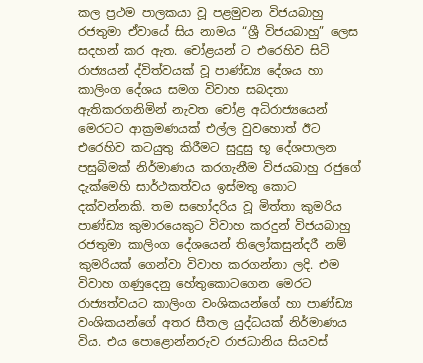කල ප්‍රථම පාලකයා වූ පළමුවන විජයබාහු රජතුමා ඒවායේ සිය නාමය “ශ්‍රී විජයබාහු” ලෙස සදහන් කර ඇත. චෝළයන් ට එරෙහිව සිටි රාජ්‍යයන් ද්විත්වයක් වූ පාණ්ඩ්‍ය දේශය හා කාලිංග දේශය සමග විවාහ සබදතා ඇතිකරගනිමින් නැවත චෝළ අධිරාජ්‍යයෙන් මෙරටට ආක්‍රමණයක් එල්ල වුවහොත් ඊට එරෙහිව කටයුතු කිරීමට සුදුසු භූ දේශපාලන පසුබිමක් නිර්මාණය කරගැනීම විජයබාහු රජුගේ දැක්මෙහි සාර්ථකත්වය ඉස්මතු කොට දක්වන්නකි. තම සහෝදරිය වූ මිත්තා කුමරිය පාණ්ඩ්‍ය කුමාරයෙකුට විවාහ කරදුන් විජයබාහු රජතුමා කාලිංග දේශයෙන් තිලෝකසුන්දරී නම් කුමරියක් ගෙන්වා විවාහ කරගන්නා ලදි. එම විවාහ ගණුදෙනු හේතුකොටගෙන මෙරට රාජ්‍යත්වයට කාලිංග වංශිකයන්ගේ හා පාණ්ඩ්‍ය වංශිකයන්ගේ අතර සීතල යුද්ධයක් නිර්මාණය විය. එය පොළොන්නරුව රාජධානිය සියවස්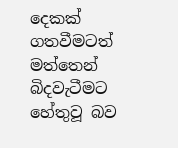දෙකක් ගතවීමටත් මත්තෙන් බිදවැටීමට හේතුවූ බව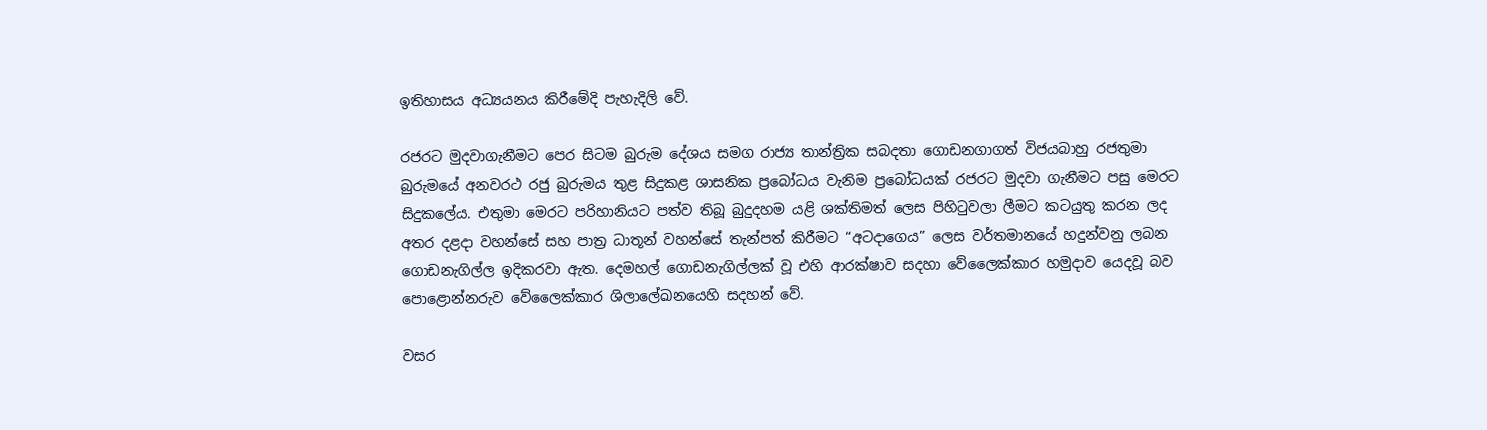ඉතිහාසය අධ්‍යයනය කිරීමේදි පැහැදිලි වේ.

රජරට මුදවාගැනීමට පෙර සිටම බුරුම දේශය සමග රාජ්‍ය තාන්ත්‍රික සබදතා ගොඩනගාගත් විජයබාහු රජතුමා බුරුමයේ අනවරථ රජු බුරුමය තුළ සිදුකළ ශාසනික ප්‍රබෝධය වැනිම ප්‍රබෝධයක් රජරට මුදවා ගැනීමට පසු මෙරට සිදුකලේය. එතුමා මෙරට පරිහානියට පත්ව තිබූ බුදුදහම යළි ශක්තිමත් ලෙස පිහිටුවලා ලීමට කටයුතු කරන ලද අතර දළදා වහන්සේ සහ පාත්‍ර ධාතූන් වහන්සේ තැන්පත් කිරීමට “අටදාගෙය” ලෙස වර්තමානයේ හදුන්වනු ලබන ගොඩනැගිල්ල ඉදිකරවා ඇත. දෙමහල් ගොඩනැගිල්ලක් වූ එහි ආරක්ෂාව සදහා වේලෛක්කාර හමුදාව යෙදවූ බව පොළොන්නරුව වේලෛක්කාර ශිලාලේඛනයෙහි සදහන් වේ.

වසර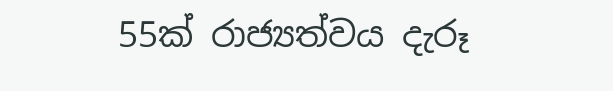55ක් රාජ්‍යත්වය දැරූ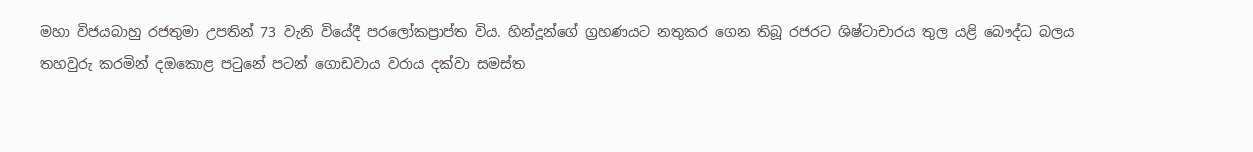මහා විජයබාහු රජතුමා උපතින් 73 වැනි වියේදී පරලෝකප්‍රාප්ත විය. හින්දූන්ගේ ග්‍රහණයට නතුකර ගෙන තිබූ රජරට ශිෂ්ටාචාරය තුල යළි බෞද්ධ බලය තහවුරු කරමින් දඔකොළ පටුනේ පටන් ගොඩවාය වරාය දක්වා සමස්ත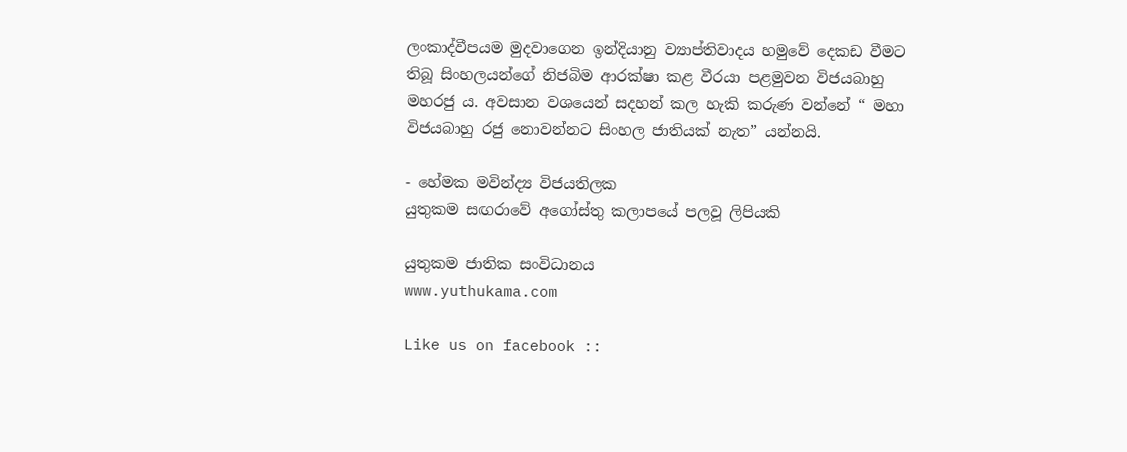ලංකාද්වීපයම මුදවාගෙන ඉන්දියානු ව්‍යාප්තිවාදය හමුවේ දෙකඩ වීමට තිබූ සිංහලයන්ගේ නිජබිම ආරක්ෂා කළ වීරයා පළමුවන විජයබාහු මහරජු ය. අවසාන වශයෙන් සදහන් කල හැකි කරුණ වන්නේ “ මහා විජයබාහු රජු නොවන්නට සිංහල ජාතියක් නැත” යන්නයි.

- හේමක මවින්ද්‍ය විජයතිලක
යුතුකම සඟරාවේ අගෝස්තු කලාපයේ පලවූ ලිපියකි

යුතුකම ජාතික සංවිධානය
www.yuthukama.com

Like us on facebook ::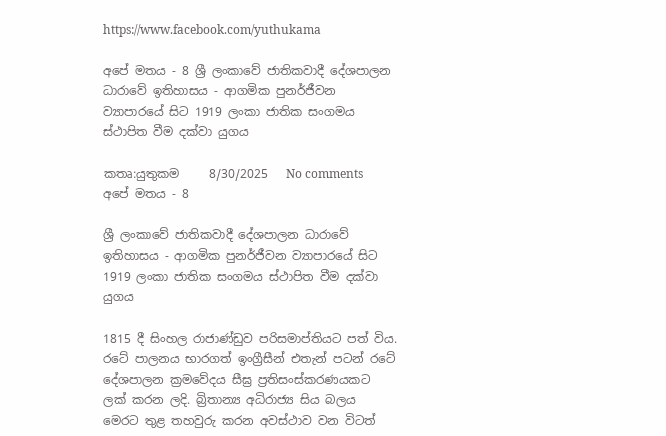https://www.facebook.com/yuthukama

අපේ මතය - 8 ශ්‍රී ලංකාවේ ජාතිකවාදී දේශපාලන ධාරාවේ ඉතිහාසය - ආගමික පුනර්ජීවන ව්‍යාපාරයේ සිට 1919 ලංකා ජාතික සංගමය ස්ථාපිත වීම දක්වා යුගය

කතෘ:යුතුකම     8/30/2025   No comments
අපේ මතය - 8

ශ්‍රී ලංකාවේ ජාතිකවාදී දේශපාලන ධාරාවේ ඉතිහාසය - ආගමික පුනර්ජීවන ව්‍යාපාරයේ සිට 1919 ලංකා ජාතික සංගමය ස්ථාපිත වීම දක්වා යුගය

1815 දී සිංහල රාජාණ්ඩුව පරිසමාප්තියට පත් විය. රටේ පාලනය භාරගත් ඉංග්‍රීසීන් එතැන් පටන් රටේ දේශපාලන ක්‍රමවේදය සීඝ්‍ර ප්‍රතිසංස්කරණයකට ලක් කරන ලදි. බ්‍රිතාන්‍ය අධිරාජ්‍ය සිය බලය මෙරට තුළ තහවුරු කරන අවස්ථාව වන විටත්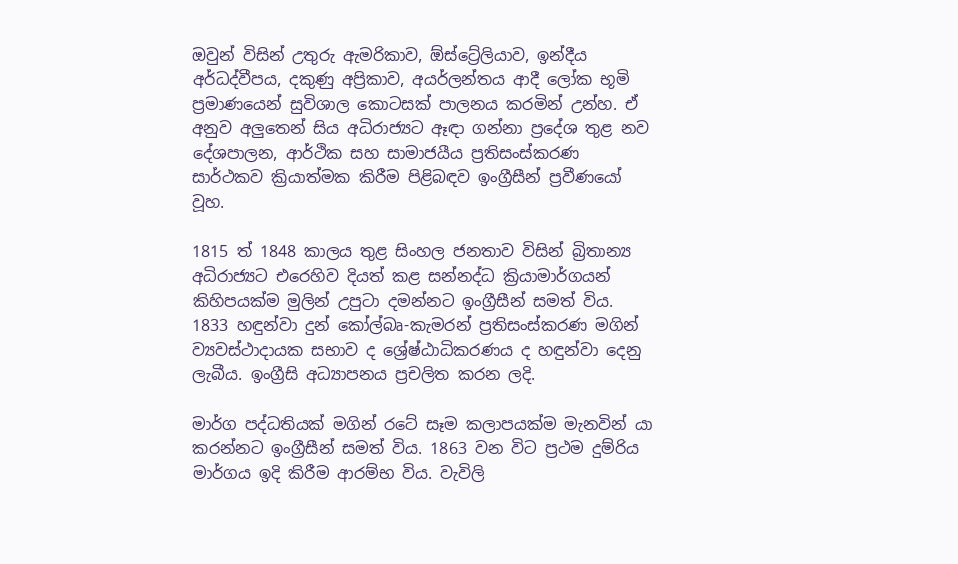ඔවුන් විසින් උතුරු ඇමරිකාව, ඕස්ට්‍රේලියාව, ඉන්දීය අර්ධද්වීපය, දකුණු අප්‍රිකාව, අයර්ලන්තය ආදී ලෝක භූමි ප්‍රමාණයෙන් සුවිශාල කොටසක් පාලනය කරමින් උන්හ. ඒ අනුව අලුතෙන් සිය අධිරාජ්‍යට ඈඳා ගන්නා ප්‍රදේශ තුළ නව දේශපාලන, ආර්ථික සහ සාමාජයීය ප්‍රතිසංස්කරණ සාර්ථකව ක්‍රියාත්මක කිරීම පිළිබඳව ඉංග්‍රීසීන් ප්‍රවීණයෝ වූහ.

1815 ත් 1848 කාලය තුළ සිංහල ජනතාව විසින් බ්‍රිතාන්‍ය අධිරාජ්‍යට එරෙහිව දියත් කළ සන්නද්ධ ක්‍රියාමාර්ගයන් කිහිපයක්ම මුලින් උපුටා දමන්නට ඉංග්‍රීසීන් සමත් විය. 1833 හඳුන්වා දුන් කෝල්බෘ-කැමරන් ප්‍රතිසංස්කරණ මගින් ව්‍යවස්ථාදායක සභාව ද ශ්‍රේෂ්ඨාධිකරණය ද හඳුන්වා දෙනු ලැබීය. ඉංග්‍රීසි අධ්‍යාපනය ප්‍රචලිත කරන ලදි.

මාර්ග පද්ධතියක් මගින් රටේ සෑම කලාපයක්ම මැනවින් යා කරන්නට ඉංග්‍රීසීන් සමත් විය. 1863 වන විට ප්‍රථම දුම්රිය මාර්ගය ඉදි කිරීම ආරම්භ විය. වැවිලි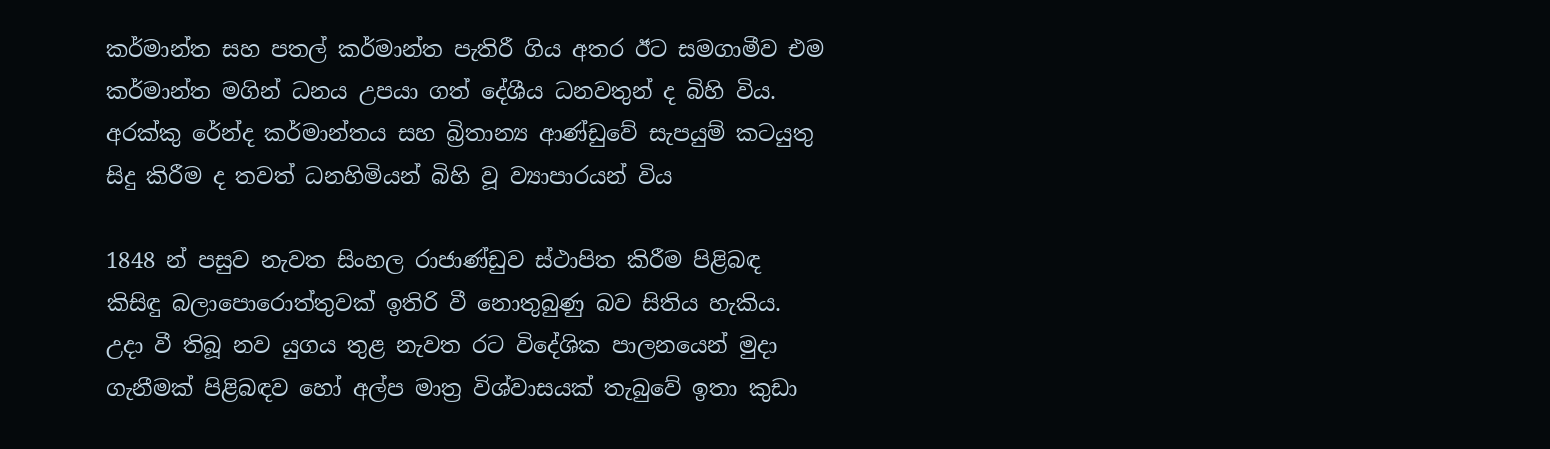කර්මාන්ත සහ පතල් කර්මාන්ත පැතිරී ගිය අතර ඊට සමගාමීව එම කර්මාන්ත මගින් ධනය උපයා ගත් දේශීය ධනවතුන් ද බිහි විය. අරක්කු රේන්ද කර්මාන්තය සහ බ්‍රිතාන්‍ය ආණ්ඩුවේ සැපයුම් කටයුතු සිදු කිරීම ද තවත් ධනහිමියන් බිහි වූ ව්‍යාපාරයන් විය

1848 න් පසුව නැවත සිංහල රාජාණ්ඩුව ස්ථාපිත කිරීම පිළිබඳ කිසිඳු බලාපොරොත්තුවක් ඉතිරි වී නොතුබුණු බව සිතිය හැකිය. උදා වී තිබූ නව යුගය තුළ නැවත රට විදේශික පාලනයෙන් මුදා ගැනීමක් පිළිබඳව හෝ අල්ප මාත්‍ර විශ්වාසයක් තැබුවේ ඉතා කුඩා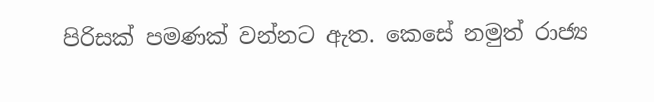පිරිසක් පමණක් වන්නට ඇත. කෙසේ නමුත් රාජ්‍ය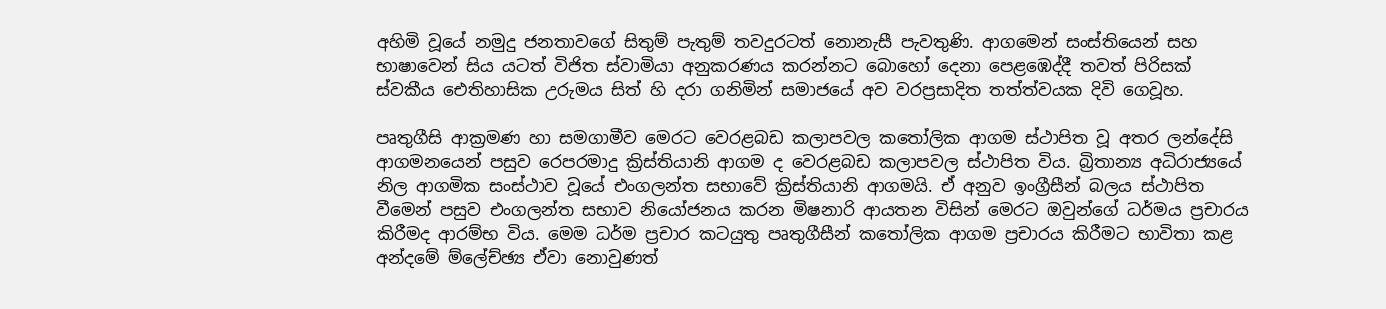අහිමි වූයේ නමුදු ජනතාවගේ සිතුම් පැතුම් තවදුරටත් නොනැසී පැවතුණි. ආගමෙන් සංස්තියෙන් සහ භාෂාවෙන් සිය යටත් විජිත ස්වාමියා අනුකරණය කරන්නට බොහෝ දෙනා පෙළඹෙද්දී තවත් පිරිසක් ස්වකීය ඓතිහාසික උරුමය සිත් හි දරා ගනිමින් සමාජයේ අව වරප්‍රසාදිත තත්ත්වයක දිවි ගෙවූහ.

පෘතුගීසි ආක්‍රමණ හා සමගාමීව මෙරට වෙරළබඩ කලාපවල කතෝලික ආගම ස්ථාපිත වූ අතර ලන්දේසි ආගමනයෙන් පසුව රෙපරමාදු ක්‍රිස්තියානි ආගම ද වෙරළබඩ කලාපවල ස්ථාපිත විය. බ්‍රිතාන්‍ය අධිරාජ්‍යයේ නිල ආගමික සංස්ථාව වූයේ එංගලන්ත සභාවේ ක්‍රිස්තියානි ආගමයි. ඒ අනුව ඉංග්‍රීසීන් බලය ස්ථාපිත වීමෙන් පසුව එංගලන්ත සභාව නියෝජනය කරන මිෂනාරි ආයතන විසින් මෙරට ඔවුන්ගේ ධර්මය ප්‍රචාරය කිරීමද ආරම්භ විය. මෙම ධර්ම ප්‍රචාර කටයුතු පෘතුගීසීන් කතෝලික ආගම ප්‍රචාරය කිරීමට භාවිතා කළ අන්දමේ ම්ලේච්ඡ්‍ය ඒවා නොවුණත්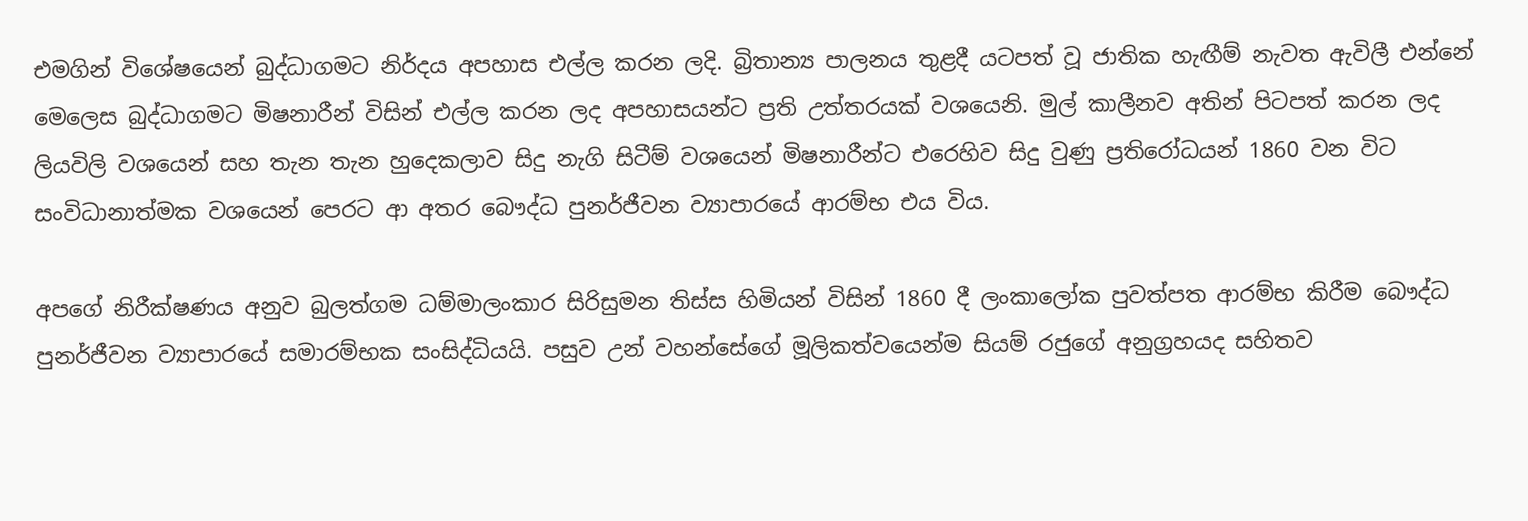එමගින් විශේෂයෙන් බුද්ධාගමට නිර්දය අපහාස එල්ල කරන ලදි. බ්‍රිතාන්‍ය පාලනය තුළදී යටපත් වූ ජාතික හැඟීම් නැවත ඇවිලී එන්නේ මෙලෙස බුද්ධාගමට මිෂනාරීන් විසින් එල්ල කරන ලද අපහාසයන්ට ප්‍රති උත්තරයක් වශයෙනි. මුල් කාලීනව අතින් පිටපත් කරන ලද ලියවිලි වශයෙන් සහ තැන තැන හුදෙකලාව සිදු නැගි සිටීම් වශයෙන් මිෂනාරීන්ට එරෙහිව සිදු වුණු ප්‍රතිරෝධයන් 1860 වන විට සංවිධානාත්මක වශයෙන් පෙරට ආ අතර බෞද්ධ පුනර්ජීවන ව්‍යාපාරයේ ආරම්භ එය විය.

අපගේ නිරීක්ෂණය අනුව බුලත්ගම ධම්මාලංකාර සිරිසුමන තිස්ස හිමියන් විසින් 1860 දී ලංකාලෝක පුවත්පත ආරම්භ කිරීම බෞද්ධ පුනර්ජීවන ව්‍යාපාරයේ සමාරම්භක සංසිද්ධියයි. පසුව උන් වහන්සේගේ මූලිකත්වයෙන්ම සියම් රජුගේ අනුග්‍රහයද සහිතව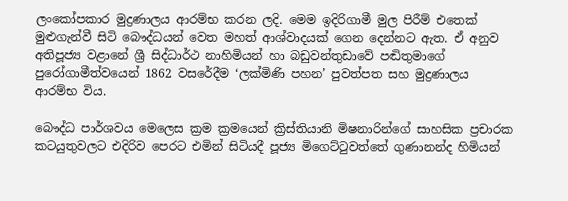ලංකෝපකාර මුද්‍රණාලය ආරම්භ කරන ලදි. මෙම ඉදිරිගාමී මුල පිරීම් එතෙක් මුළුගැන්වී සිටි බෞද්ධයන් වෙත මහත් ආශ්වාදයක් ගෙන දෙන්නට ඇත. ඒ අනුව අතිපූජ්‍ය වළානේ ශ්‍රී සිද්ධාර්ථ නාහිමියන් හා බඩුවන්තුඩාවේ පඬිතුමාගේ පුරෝගාමීත්වයෙන් 1862 වසරේදීම ‘ලක්මිණි පහන’ පුවත්පත සහ මුද්‍රණාලය ආරම්භ විය.

බෞද්ධ පාර්ශවය මෙලෙස ක්‍රම ක්‍රමයෙන් ක්‍රිස්තියානි මිෂනාරින්ගේ සාහසික ප්‍රචාරක කටයුතුවලට එදිරිව පෙරට එමින් සිටියදී පූජ්‍ය මිගෙට්ටුවත්තේ ගුණානන්ද හිමියන්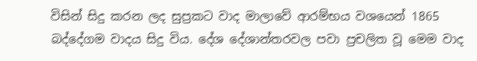විසින් සිදු කරන ලද සුප්‍රකට වාද මාලාවේ ආරම්භය වශයෙන් 1865 බද්දේගම වාදය සිදු විය. දේශ දේශාන්තරවල පවා ප්‍රචලිත වූ මෙම වාද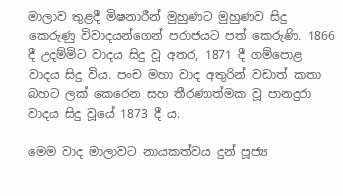මාලාව තුළදී මිෂනාරීන් මුහුණට මුහුණව සිදු කෙරුණු විවාදයන්ගෙන් පරාජයට පත් කෙරුණි. 1866 දී උදම්මිට වාදය සිදු වූ අතර, 1871 දී ගම්පොළ වාදය සිදු විය. පංච මහා වාද අතුරින් වඩාත් කතා බහට ලක් කෙරෙන සහ තීරණාත්මක වූ පානදුරා වාදය සිදු වූයේ 1873 දී ය.

මෙම වාද මාලාවට නායකත්වය දුන් පූජ්‍ය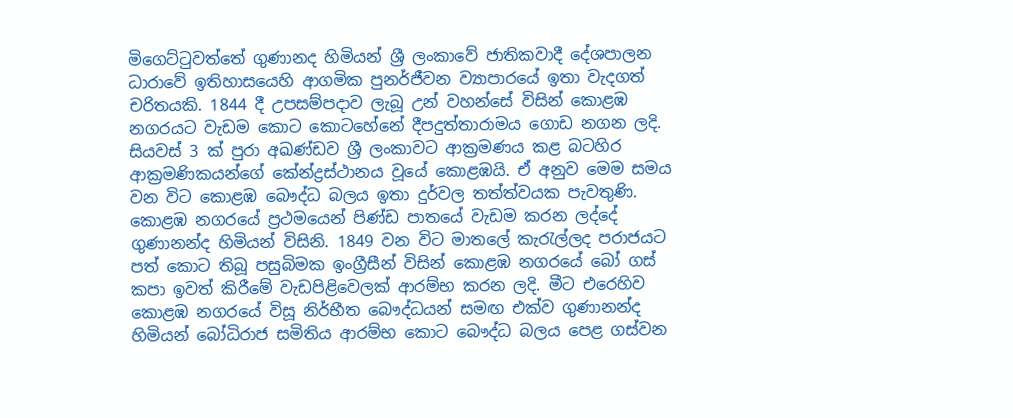මිගෙට්ටුවත්තේ ගුණානද හිමියන් ශ්‍රී ලංකාවේ ජාතිකවාදී දේශපාලන ධාරාවේ ඉතිහාසයෙහි ආගමික පුනර්ජීවන ව්‍යාපාරයේ ඉතා වැදගත් චරිතයකි. 1844 දී උපසම්පදාව ලැබූ උන් වහන්සේ විසින් කොළඹ නගරයට වැඩම කොට කොටහේනේ දීපදුත්තාරාමය ගොඩ නගන ලදි. සියවස් 3 ක් පුරා අඛණ්ඩව ශ්‍රී ලංකාවට ආක්‍රමණය කළ බටහිර ආක්‍රමණිකයන්ගේ කේන්ද්‍රස්ථානය වූයේ කොළඹයි. ඒ අනුව මෙම සමය වන විට කොළඹ බෞද්ධ බලය ඉතා දුර්වල තත්ත්වයක පැවතුණි. කොළඹ නගරයේ ප්‍රථමයෙන් පිණ්ඩ පාතයේ වැඩම කරන ලද්දේ ගුණානන්ද හිමියන් විසිනි. 1849 වන විට මාතලේ කැරැල්ලද පරාජයට පත් කොට තිබූ පසුබිමක ඉංග්‍රීසීන් විසින් කොළඹ නගරයේ බෝ ගස් කපා ඉවත් කිරීමේ වැඩපිළිවෙලක් ආරම්භ කරන ලදි. මීට එරෙහිව කොළඹ නගරයේ විසූ නිර්භීත බෞද්ධයන් සමඟ එක්ව ගුණානන්ද හිමියන් බෝධිරාජ සමිතිය ආරම්භ කොට බෞද්ධ බලය පෙළ ගස්වන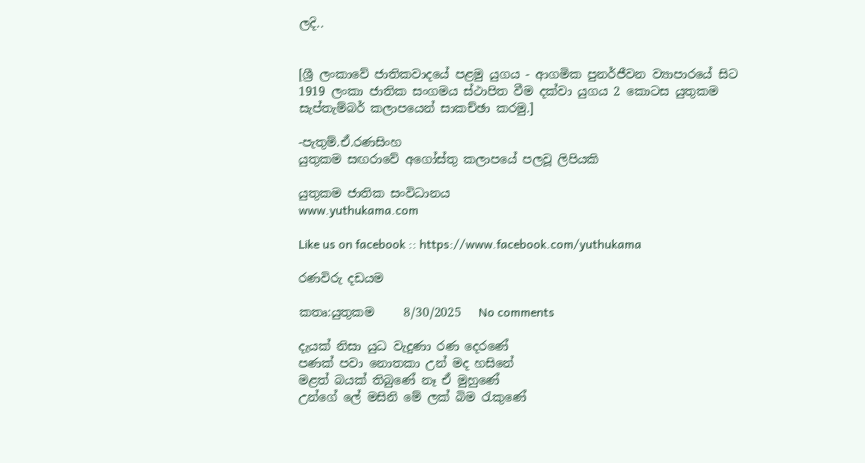ලදි..


[ශ්‍රී ලංකාවේ ජාතිකවාදයේ පළමු යුගය - ආගමික පුනර්ජීවන ව්‍යාපාරයේ සිට 1919 ලංකා ජාතික සංගමය ස්ථාපිත වීම දක්වා යුගය 2 කොටස යුතුකම සැප්තැම්බර් කලාපයෙන් සාකච්ඡා කරමු.]

-පැතුම්.ඒ.රණසිංහ
යුතුකම සඟරාවේ අගෝස්තු කලාපයේ පලවූ ලිපියකි

යුතුකම ජාතික සංවිධානය
www.yuthukama.com

Like us on facebook :: https://www.facebook.com/yuthukama

රණවිරු දඩයම

කතෘ:යුතුකම     8/30/2025   No comments

දැයක් නිසා යුධ වැදුණා රණ දෙරණේ
පණක් පවා නොතකා උන් මද හසිනේ
මළත් බයක් තිබුණේ නෑ ඒ මුහුණේ
උන්ගේ ලේ මසිනි මේ ලක් බිම රැකුණේ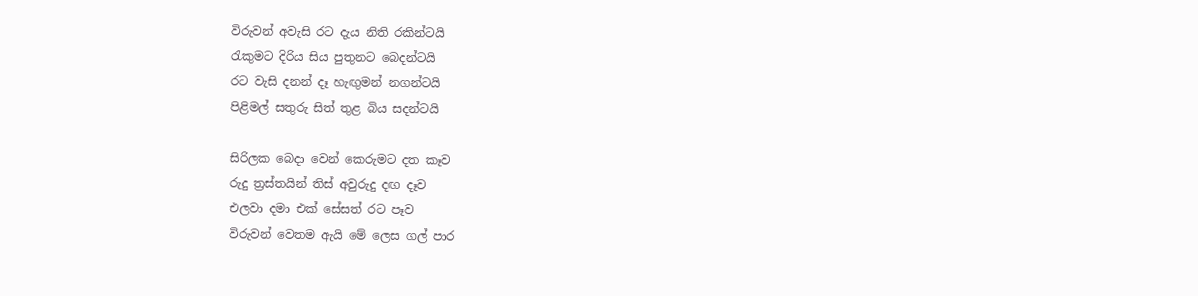විරුවන් අවැසි රට දැය නිති රකින්ටයි
රැකුමට දිරිය සිය පුතුනට බෙදන්ටයි
රට වැසි දනන් දෑ හැඟුමන් නගන්ටයි
පිළිමල් සතුරු සිත් තුළ බිය සදන්ටයි

සිරිලක බෙදා වෙන් කෙරුමට දත කෑව
රුදු ත්‍රස්තයින් තිස් අවුරුදු දඟ දෑව
එලවා දමා එක් සේසත් රට පෑව
විරුවන් වෙතම ඇයි මේ ලෙස ගල් පාර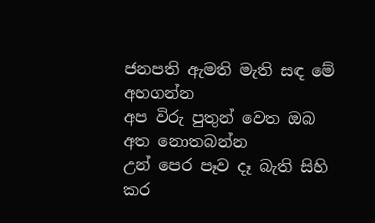ජනපති ඇමති මැති සඳ මේ අහගන්න
අප විරු පුතුන් වෙත ඔබ අත නොතබන්න
උන් පෙර පෑව දෑ බැති සිහි කර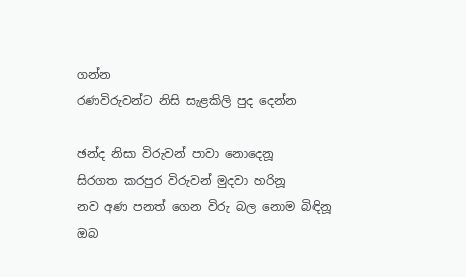ගන්න
රණවිරුවන්ට නිසි සැළකිලි පුද දෙන්න

ඡන්ද නිසා විරුවන් පාවා නොදෙනූ
සිරගත කරපුර විරුවන් මුදවා හරිනූ
නව අණ පනත් ගෙන විරු බල නොම බිඳිනූ
ඔබ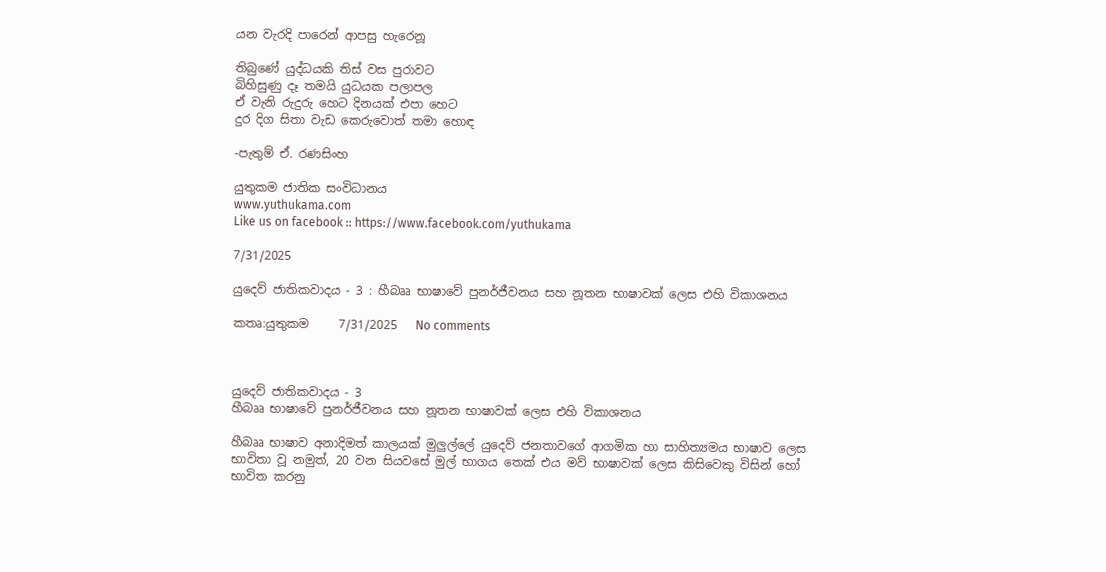යන වැරදි පාරෙන් ආපසු හැරෙනූ

තිබුණේ යුද්ධයකි තිස් වස පුරාවට
බිහිසුණු දෑ තමයි යුධයක පලාපල
ඒ වැනි රුදුරු හෙට දිනයක් එපා හෙට
දුර දිග සිතා වැඩ කෙරුවොත් තමා හොඳ

-පැතුම් ඒ. රණසිංහ

යුතුකම ජාතික සංවිධානය
www.yuthukama.com
Like us on facebook :: https://www.facebook.com/yuthukama

7/31/2025

යුදෙව් ජාතිකවාදය - 3 : හීබෲ භාෂාවේ පුනර්ජීවනය සහ නූතන භාෂාවක් ලෙස එහි විකාශනය

කතෘ:යුතුකම     7/31/2025   No comments



යුදෙව් ජාතිකවාදය - 3
හීබෲ භාෂාවේ පුනර්ජීවනය සහ නූතන භාෂාවක් ලෙස එහි විකාශනය

හීබෲ භාෂාව අනාදිමත් කාලයක් මුලුල්ලේ යුදෙව් ජනතාවගේ ආගමික හා සාහිත්‍යමය භාෂාව ලෙස භාවිතා වූ නමුත්, 20 වන සියවසේ මුල් භාගය තෙක් එය මව් භාෂාවක් ලෙස කිසිවෙකු විසින් හෝ භාවිත කරනු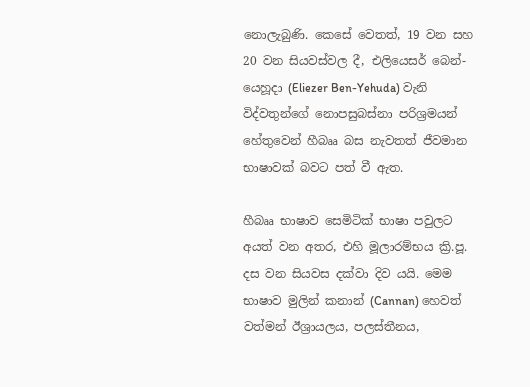නොලැබුණි. කෙසේ වෙතත්, 19 වන සහ 20 වන සියවස්වල දී, එලියෙසර් බෙන්-යෙහූදා (Eliezer Ben-Yehuda) වැනි විද්වතුන්ගේ නොපසුබස්නා පරිශ්‍රමයන් හේතුවෙන් හීබෲ බස නැවතත් ජීවමාන භාෂාවක් බවට පත් වී ඇත.

හීබෲ භාෂාව සෙමිටික් භාෂා පවුලට අයත් වන අතර, එහි මූලාරම්භය ක්‍රි.පූ. දස වන සියවස දක්වා දිව යයි. මෙම භාෂාව මුලින් කනාන් (Cannan) හෙවත් වත්මන් ඊශ්‍රායලය, පලස්තීනය,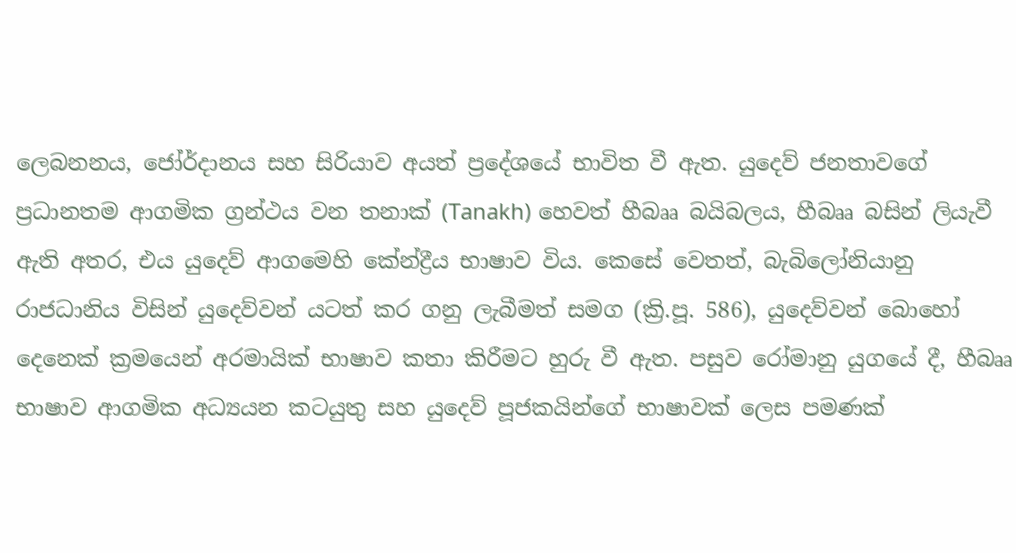ලෙබනනය, ජෝර්දානය සහ සිරියාව අයත් ප්‍රදේශයේ භාවිත වී ඇත. යුදෙව් ජනතාවගේ ප්‍රධානතම ආගමික ග්‍රන්ථය වන තනාක් (Tanakh) හෙවත් හීබෲ බයිබලය, හීබෲ බසින් ලියැවී ඇති අතර, එය යුදෙව් ආගමෙහි කේන්ද්‍රීය භාෂාව විය. කෙසේ වෙතත්, බැබිලෝනියානු රාජධානිය විසින් යුදෙව්වන් යටත් කර ගනු ලැබීමත් සමග (ක්‍රි.පූ. 586), යුදෙව්වන් බොහෝ දෙනෙක් ක්‍රමයෙන් අරමායික් භාෂාව කතා කිරීමට හුරු වී ඇත. පසුව රෝමානු යුගයේ දී, හීබෲ භාෂාව ආගමික අධ්‍යයන කටයුතු සහ යුදෙව් පූජකයින්ගේ භාෂාවක් ලෙස පමණක්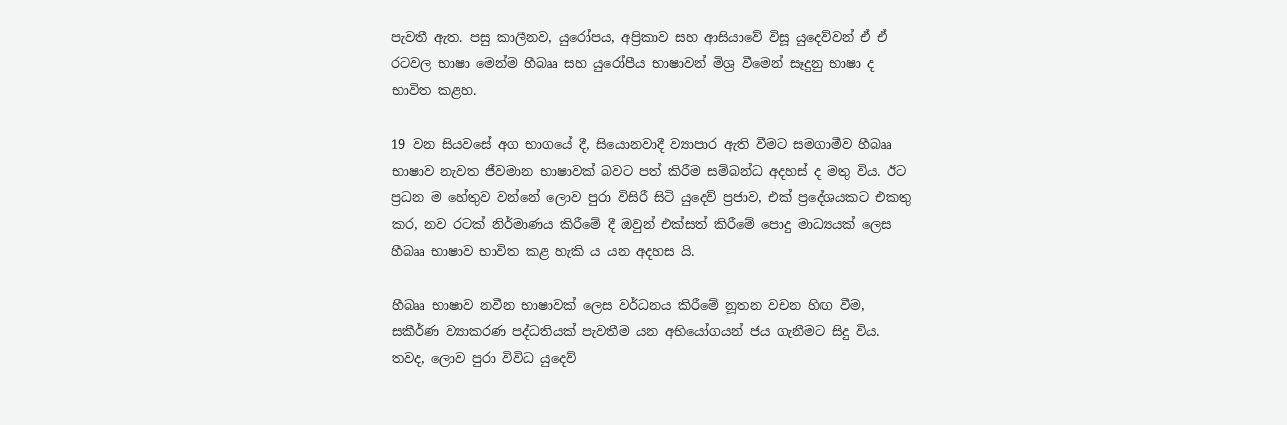පැවතී ඇත. පසු කාලීනව, යුරෝපය, අප්‍රිකාව සහ ආසියාවේ විසූ යුදෙව්වන් ඒ ඒ රටවල භාෂා මෙන්ම හීබෲ සහ යුරෝපීය භාෂාවන් මිශ්‍ර වීමෙන් සෑදුනු භාෂා ද භාවිත කළහ.

19 වන සියවසේ අග භාගයේ දී, සියොනවාදී ව්‍යාපාර ඇති වීමට සමගාමීව හීබෲ භාෂාව නැවත ජීවමාන භාෂාවක් බවට පත් කිරීම සම්බන්ධ අදහස් ද මතු විය. ඊට ප්‍රධන ම හේතුව වන්නේ ලොව පුරා විසිරී සිටි යුදෙව් ප්‍රජාව, එක් ප්‍රදේශයකට එකතු කර, නව රටක් නිර්මාණය කිරීමේ දී ඔවුන් එක්සත් කිරීමේ පොදු මාධ්‍යයක් ලෙස හීබෲ භාෂාව භාවිත කළ හැකි ය යන අදහස යි.

හීබෲ භාෂාව නවීන භාෂාවක් ලෙස වර්ධනය කිරීමේ නූතන වචන හිඟ වීම, සකීර්ණ ව්‍යාකරණ පද්ධතියක් පැවතීම යන අභියෝගයන් ජය ගැනීමට සිදු විය. තවද, ලොව පුරා විවිධ යුදෙව්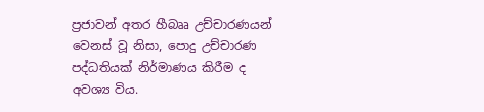ප්‍රජාවන් අතර හීබෲ උච්චාරණයන් වෙනස් වූ නිසා, පොදු උච්චාරණ පද්ධතියක් නිර්මාණය කිරීම ද අවශ්‍ය විය.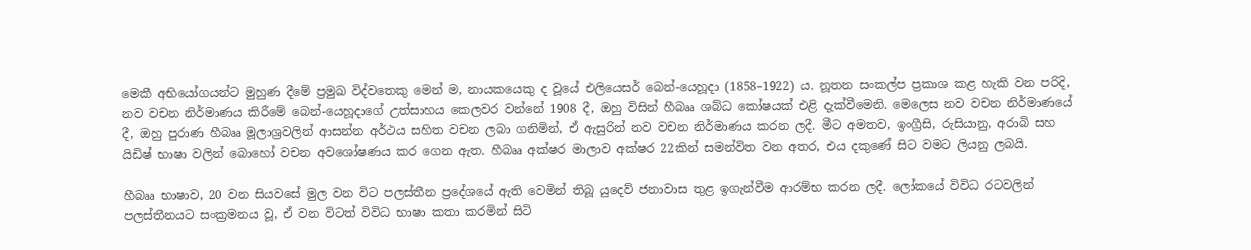මෙකී අභියෝගයන්ට මුහුණ දීමේ ප්‍රමුඛ විද්වතෙකු මෙන් ම, නායකයෙකු ද වූයේ එලියෙසර් බෙන්-යෙහූදා (1858–1922) ය. නූතන සංකල්ප ප්‍රකාශ කළ හැකි වන පරිදි, නව වචන නිර්මාණය කිරීමේ බෙන්-යෙහූදාගේ උත්සාහය කෙලවර වන්නේ 1908 දී, ඔහු විසින් හීබෲ ශබ්ධ කෝෂයක් එළි දැක්වීමෙනි. මෙලෙස නව වචන නිර්මාණයේ දී, ඔහු පුරාණ හීබෲ මූලාශ්‍රවලින් ආසන්න අර්ථය සහිත වචන ලබා ගනිමින්, ඒ ඇසුරින් නව වචන නිර්මාණය කරන ලදී. මීට අමතව, ඉංග්‍රීසි, රුසියානු, අරාබි සහ යිඩිෂ් භාෂා වලින් බොහෝ වචන අවශෝෂණය කර ගෙන ඇත. හීබෲ අක්ෂර මාලාව අක්ෂර 22කින් සමන්විත වන අතර, එය දකුණේ සිට වමට ලියනු ලබයි.

හීබෲ භාෂාව, 20 වන සියවසේ මුල වන විට පලස්තීන ප්‍රදේශයේ ඇති වෙමින් තිබූ යුදෙව් ජනාවාස තුළ ඉගැන්වීම ආරම්භ කරන ලදී. ලෝකයේ විවිධ රටවලින් පලස්තීනයට සංක්‍රමනය වූ, ඒ වන විටත් විවිධ භාෂා කතා කරමින් සිටි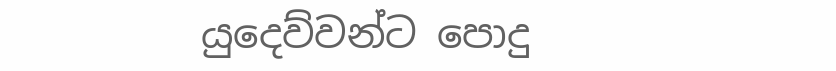යුදෙව්වන්ට පොදු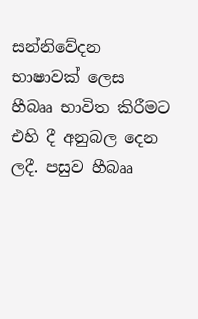සන්නිවේදන භාෂාවක් ලෙස හීබෲ භාවිත කිරීමට එහි දී අනුබල දෙන ලදී. පසුව හීබෲ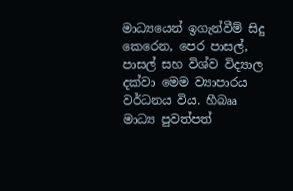මාධ්‍යයෙන් ඉගැන්වීම් සිදු කෙරෙන, පෙර පාසල්, පාසල් සහ විශ්ව විද්‍යාල දක්වා මෙම ව්‍යාපාරය වර්ධනය විය. හීබෲ මාධ්‍ය පුවත්පත්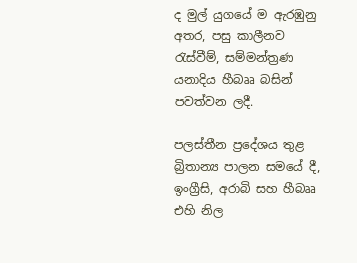ද මුල් යුගයේ ම ඇරඹුනු අතර, පසු කාලීනව රැස්වීම්, සම්මන්ත්‍රණ යනාදිය හීබෲ බසින් පවත්වන ලදී.

පලස්තීන ප්‍රදේශය තුළ බ්‍රිතාන්‍ය පාලන සමයේ දී, ඉංග්‍රීසි, අරාබි සහ හීබෲ එහි නිල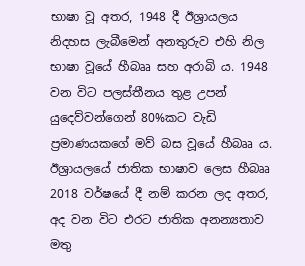භාෂා වූ අතර, 1948 දී ඊශ්‍රායලය නිදහස ලැබීමෙන් අනතුරුව එහි නිල භාෂා වූයේ හීබෲ සහ අරාබි ය. 1948 වන විට පලස්තීනය තුළ උපන් යුදෙව්වන්ගෙන් 80%කට වැඩි ප්‍රමාණයකගේ මව් බස වූයේ හීබෲ ය. ඊශ්‍රායලයේ ජාතික භාෂාව ලෙස හීබෲ 2018 වර්ෂයේ දී නම් කරන ලද අතර, අද වන විට එරට ජාතික අනන්‍යතාව මතු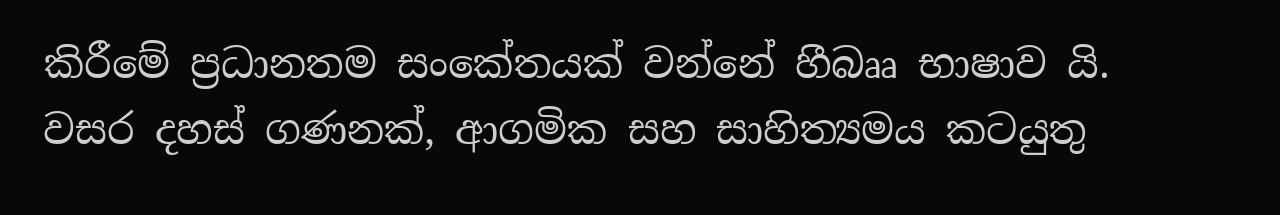කිරීමේ ප්‍රධානතම සංකේතයක් වන්නේ හීබෲ භාෂාව යි. වසර දහස් ගණනක්, ආගමික සහ සාහිත්‍යමය කටයුතු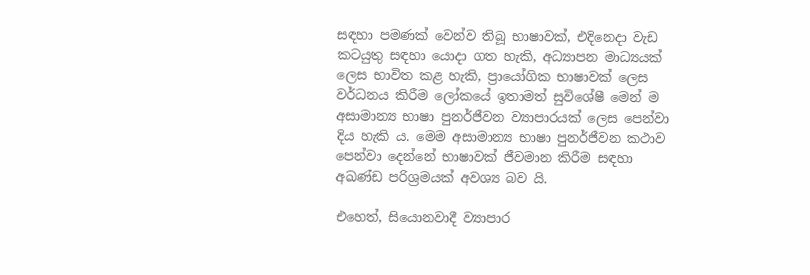සඳහා පමණක් වෙන්ව තිබූ භාෂාවක්, එදිනෙදා වැඩ කටයුතු සඳහා යොදා ගත හැකි, අධ්‍යාපන මාධ්‍යයක් ලෙස භාවිත කළ හැකි, ප්‍රායෝගික භාෂාවක් ලෙස වර්ධනය කිරීම ලෝකයේ ඉතාමත් සුවිශේෂී මෙන් ම අසාමාන්‍ය භාෂා පුනර්ජීවන ව්‍යාපාරයක් ලෙස පෙන්වා දිය හැකි ය. මෙම අසාමාන්‍ය භාෂා පුනර්ජීවන කථාව පෙන්වා දෙන්නේ භාෂාවක් ජීවමාන කිරීම සඳහා අඛණ්ඩ පරිශ්‍රමයක් අවශ්‍ය බව යි.

එහෙත්, සියොනවාදී ව්‍යාපාර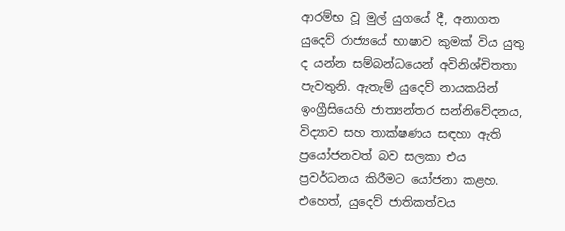ආරම්භ වූ මුල් යුගයේ දී, අනාගත යුදෙව් රාජ්‍යයේ භාෂාව කුමක් විය යුතු ද යන්න සම්බන්ධයෙන් අවිනිශ්චිතතා පැවතුනි. ඇතැම් යුදෙව් නායකයින් ඉංග්‍රීසියෙහි ජාත්‍යන්තර සන්නිවේදනය, විද්‍යාව සහ තාක්ෂණය සඳහා ඇති ප්‍රයෝජනවත් බව සලකා එය ප්‍රවර්ධනය කිරීමට යෝජනා කළහ. එහෙත්, යුදෙව් ජාතිකත්වය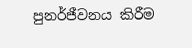පුනර්ජීවනය කිරීම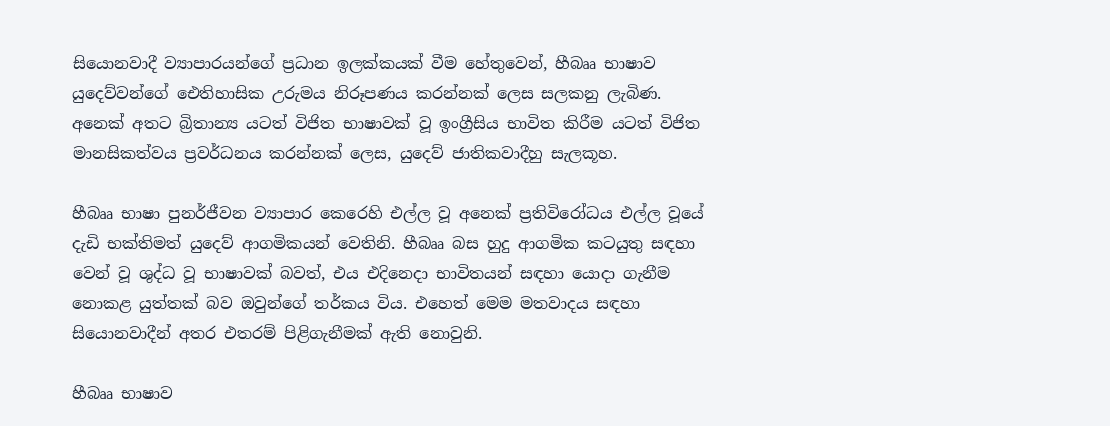සියොනවාදී ව්‍යාපාරයන්ගේ ප්‍රධාන ඉලක්කයක් වීම හේතුවෙන්, හීබෲ භාෂාව යුදෙව්වන්ගේ ඓතිහාසික උරුමය නිරූපණය කරන්නක් ලෙස සලකනු ලැබිණ. අනෙක් අතට බ්‍රිතාන්‍ය යටත් විජිත භාෂාවක් වූ ඉංග්‍රීසිය භාවිත කිරීම යටත් විජිත මානසිකත්වය ප්‍රවර්ධනය කරන්නක් ලෙස, යුදෙව් ජාතිකවාදීහු සැලකූහ.

හීබෲ භාෂා පුනර්ජීවන ව්‍යාපාර කෙරෙහි එල්ල වූ අනෙක් ප්‍රතිවිරෝධය එල්ල වූයේ දැඩි භක්තිමත් යුදෙව් ආගමිකයන් වෙතිනි. හීබෲ බස හුදු ආගමික කටයුතු සඳහා වෙන් වූ ශුද්ධ වූ භාෂාවක් බවත්, එය එදිනෙදා භාවිතයන් සඳහා යොදා ගැනීම නොකළ යුත්තක් බව ඔවුන්ගේ තර්කය විය. එහෙත් මෙම මතවාදය සඳහා සියොනවාදීන් අතර එතරම් පිළිගැනීමක් ඇති නොවුනි.

හීබෲ භාෂාව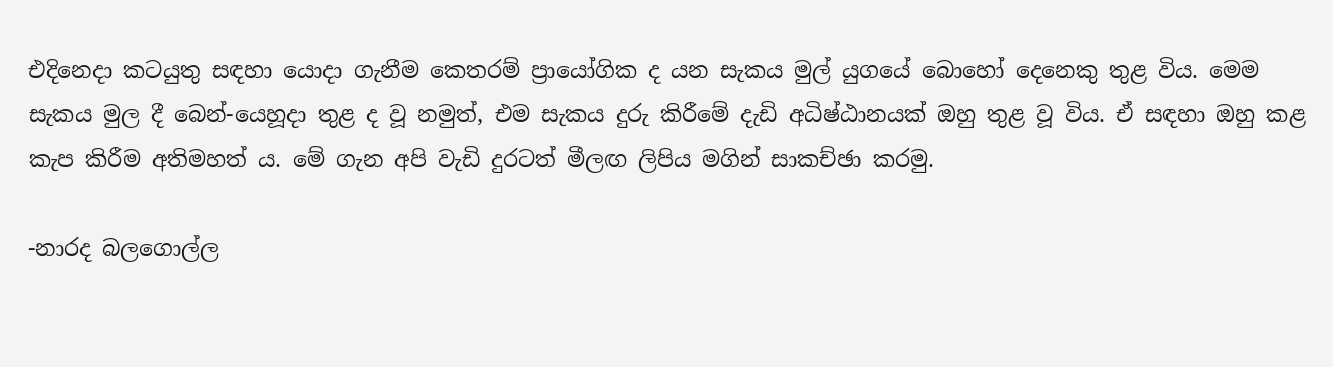එදිනෙදා කටයුතු සඳහා යොදා ගැනීම කෙතරම් ප්‍රායෝගික ද යන සැකය මුල් යුගයේ බොහෝ දෙනෙකු තුළ විය. මෙම සැකය මුල දී බෙන්-යෙහූදා තුළ ද වූ නමුත්, එම සැකය දුරු කිරීමේ දැඩි අධිෂ්ඨානයක් ඔහු තුළ වූ විය. ඒ සඳහා ඔහු කළ කැප කිරීම අතිමහත් ය. මේ ගැන අපි වැඩි දුරටත් මීලඟ ලිපිය මගින් සාකච්ඡා කරමු.

-නාරද බලගොල්ල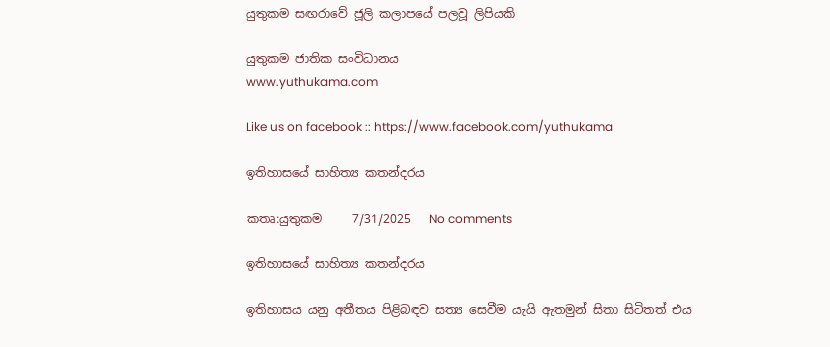යුතුකම සඟරාවේ ජූලි කලාපයේ පලවූ ලිපියකි

යුතුකම ජාතික සංවිධානය
www.yuthukama.com

Like us on facebook :: https://www.facebook.com/yuthukama

ඉතිහාසයේ සාහිත්‍ය කතන්දරය

කතෘ:යුතුකම     7/31/2025   No comments

ඉතිහාසයේ සාහිත්‍ය කතන්දරය

ඉතිහාසය යනු අතීතය පිළිබඳව සත්‍ය සෙවීම යැයි ඇතමුන් සිතා සිටිතත් එය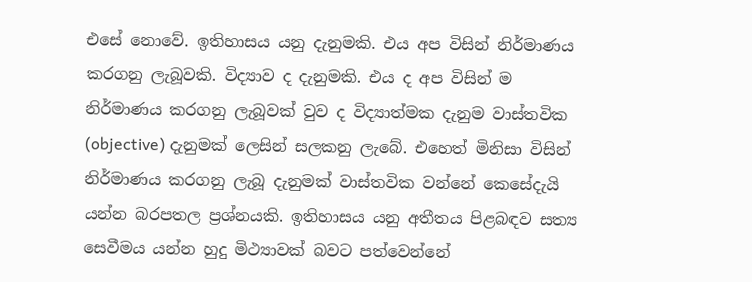එසේ නොවේ. ඉතිහාසය යනු දැනුමකි. එය අප විසින් නිර්මාණය කරගනු ලැබූවකි. විද්‍යාව ද දැනුමකි. එය ද අප විසින් ම නිර්මාණය කරගනු ලැබූවක් වුව ද විද්‍යාත්මක දැනුම වාස්තවික (objective) දැනුමක් ලෙසින් සලකනු ලැබේ. එහෙත් මිනිසා විසින් නිර්මාණය කරගනු ලැබූ දැනුමක් වාස්තවික වන්නේ කෙසේදැයි යන්න බරපතල ප්‍රශ්නයකි. ඉතිහාසය යනු අතීතය පිළබඳව සත්‍ය සෙවීමය යන්න හුදු මිථ්‍යාවක් බවට පත්වෙන්නේ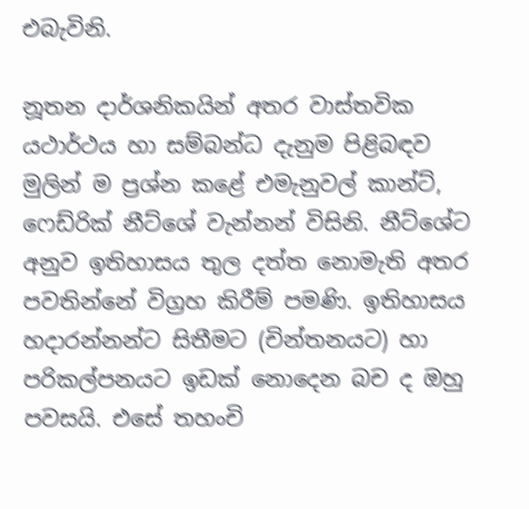එබැවිනි.

නූතන දාර්ශනිකයින් අතර වාස්තවික යථාර්ථය හා සම්බන්ධ දැනුම පිළිබඳව මුලින් ම ප්‍රශ්න කළේ එමැනුවල් කාන්ට්, ෆෙඩ්රික් නීට්ශේ වැන්නන් විසිනි. නීට්ශේට අනුව ඉතිහාසය තුල දත්ත නොමැති අතර පවතින්නේ විග්‍රහ කිරීම් පමණි. ඉතිහාසය හදාරන්නන්ට සිතීමට (චින්තනයට) හා පරිකල්පනයට ඉඩක් නොදෙන බච ද ඔහු පවසයි. එසේ තහංචි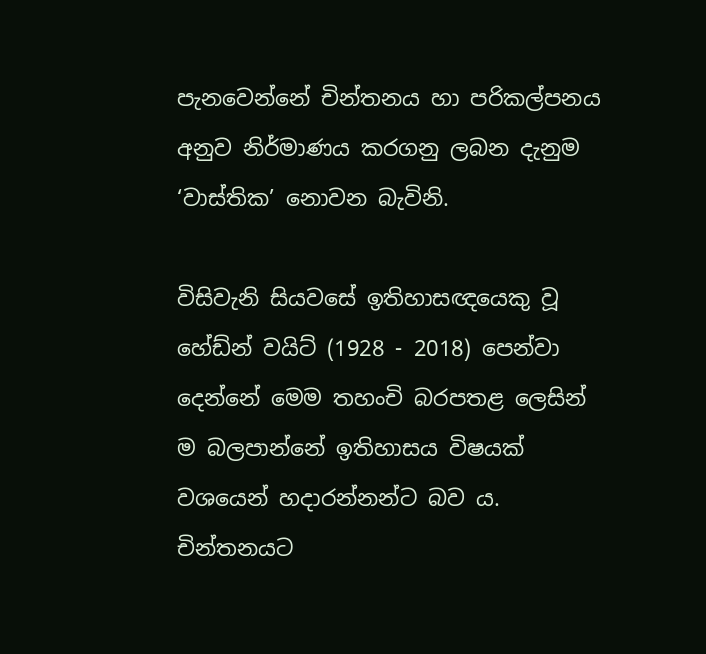පැනවෙන්නේ චින්තනය හා පරිකල්පනය අනුව නිර්මාණය කරගනු ලබන දැනුම ‘වාස්තික’ නොවන බැවිනි.

විසිවැනි සියවසේ ඉතිහාසඥයෙකු වූ හේඩ්න් වයිට් (1928 - 2018) පෙන්වා දෙන්නේ මෙම තහංචි බරපතළ ලෙසින් ම බලපාන්නේ ඉතිහාසය විෂයක් වශයෙන් හදාරන්නන්ට බව ය. චින්තනයට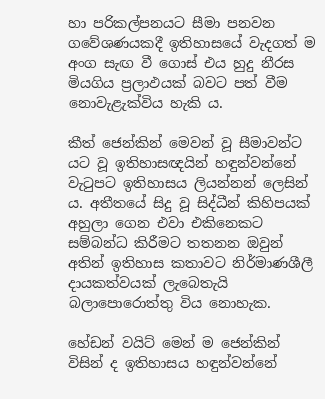හා පරිකල්පනයට සීමා පනවන ගවේශණයකදී ඉතිහාසයේ වැදගත් ම අංග සැඟ වී ගොස් එය හුදු නීරස මියගිය ප්‍රලාඵයක් බවට පත් වීම නොවැළැක්විය හැකි ය.

කීත් ජෙන්කින් මෙවන් වූ සීමාවන්ට යට වූ ඉතිහාසඥයින් හඳුන්වන්නේ වැටුපට ඉතිහාසය ලියන්නන් ලෙසින් ය. අතීතයේ සිදු වූ සිද්ධීන් කිහිපයක් අහුලා ගෙන එවා එකිනෙකට සම්බන්ධ කිරීමට තතනන ඔවුන් අතින් ඉතිහාස කතාවට නිර්මාණශීලී දායකත්වයක් ලැබෙතැයි බලාපොරොත්තු විය නොහැක.

හේඩන් වයිට් මෙන් ම ජෙන්කින් විසින් ද ඉතිහාසය හඳුන්වන්නේ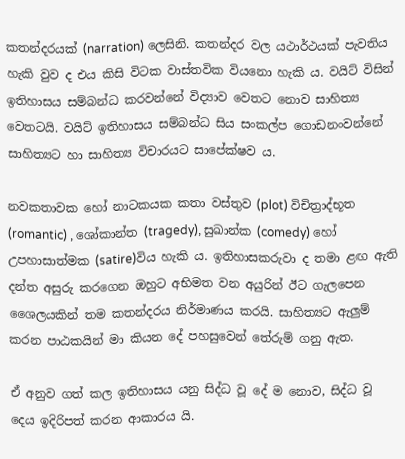කතන්දරයක් (narration) ලෙසිනි. කතන්දර වල යථාර්ථයක් පැවතිය හැකි වුව ද එය කිසි විටක වාස්තවික වියනො හැකි ය. වයිට් විසින් ඉතිහාසය සම්බන්ධ කරවන්නේ විද්‍යාව වෙතට නොව සාහිත්‍ය වෙතටයි. වයිට් ඉතිහාසය සම්බන්ධ සිය සංකල්ප ගොඩනංවන්නේ සාහිත්‍යට හා සාහිත්‍ය විචාරයට සාපේක්ෂව ය.

නවකතාවක හෝ නාටකයක කතා වස්තුව (plot) විචිත්‍රාද්භූත (romantic) , ශෝකාන්ත (tragedy), සුඛාන්ක (comedy) හෝ උපහාසාත්මක (satire)විය හැකි ය. ඉතිහාසකරුවා ද තමා ළඟ ඇති දන්ත අසුරු කරගෙන ඔහුට අභිමත වන අයුරින් ඊට ගැලපෙන ශෛලයකින් තම කතන්දරය නිර්මාණය කරයි. සාහිත්‍යට ඇලුම් කරන පාඨකයින් මා කියන දේ පහසුවෙන් තේරුම් ගනු ඇත.

ඒ අනුව ගත් කල ඉතිහාසය යනු සිද්ධ වූ දේ ම නොව, සිද්ධ වූ දෙය ඉදිරිපත් කරන ආකාරය යි.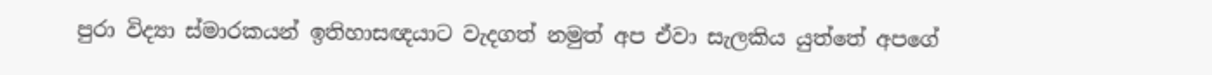පුරා විද්‍යා ස්මාරකයන් ඉතිහාසඥයාට වැදගත් නමුත් අප ඒවා සැලකිය යුත්තේ අපගේ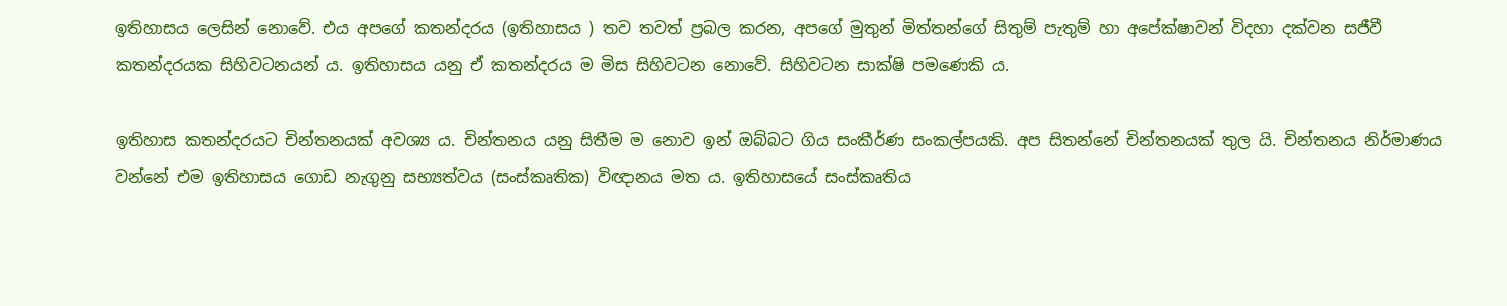ඉතිහාසය ලෙසින් නොවේ. එය අපගේ කතන්දරය (ඉතිහාසය ) තව තවත් ප්‍රබල කරන, අපගේ මුතුන් මිත්තන්ගේ සිතුම් පැතුම් හා අපේක්ෂාවන් විදහා දක්වන සජීවී කතන්දරයක සිහිවටනයන් ය. ඉතිහාසය යනු ඒ කතන්දරය ම මිස සිහිවටන නොවේ. සිහිවටන සාක්ෂි පමණෙකි ය.

ඉතිහාස කතන්දරයට චින්තනයක් අවශ්‍ය ය. චින්තනය යනු සිතීම ම නොව ඉන් ඔබ්බට ගිය සංකීර්ණ සංකල්පයකි. අප සිතන්නේ චින්තනයක් තුල යි. චින්තනය නිර්මාණය වන්නේ එම ඉතිහාසය ගොඩ නැගුනු සභ්‍යත්වය (සංස්කෘතික) විඥානය මත ය. ඉතිහාසයේ සංස්කෘතිය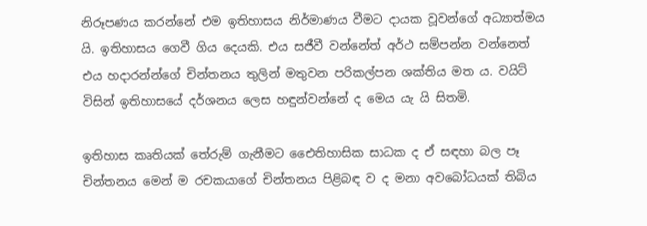නිරූපණය කරන්නේ එම ඉතිහාසය නිර්මාණය වීමට දායක වූවන්ගේ අධ්‍යාත්මය යි. ඉතිහාසය ගෙවී ගිය දෙයකි. එය සජීවී වන්නේත් අර්ථ සම්පන්න වන්නෙත් එය හදාරන්න්ගේ චින්තනය තුලින් මතුවන පරිකල්පන ශක්තිය මත ය. වයිට් විසින් ඉතිහාසයේ දර්ශනය ලෙස හඳුන්වන්නේ ද මෙය යැ යි සිතමි.

ඉතිහාස කෘතියක් තේරුම් ගැනීමට එෛතිහාසික සාධක ද ඒ සඳහා බල පෑ චින්තනය මෙන් ම රචකයාගේ චින්තනය පිළිබඳ ව ද මනා අවබෝධයක් තිබිය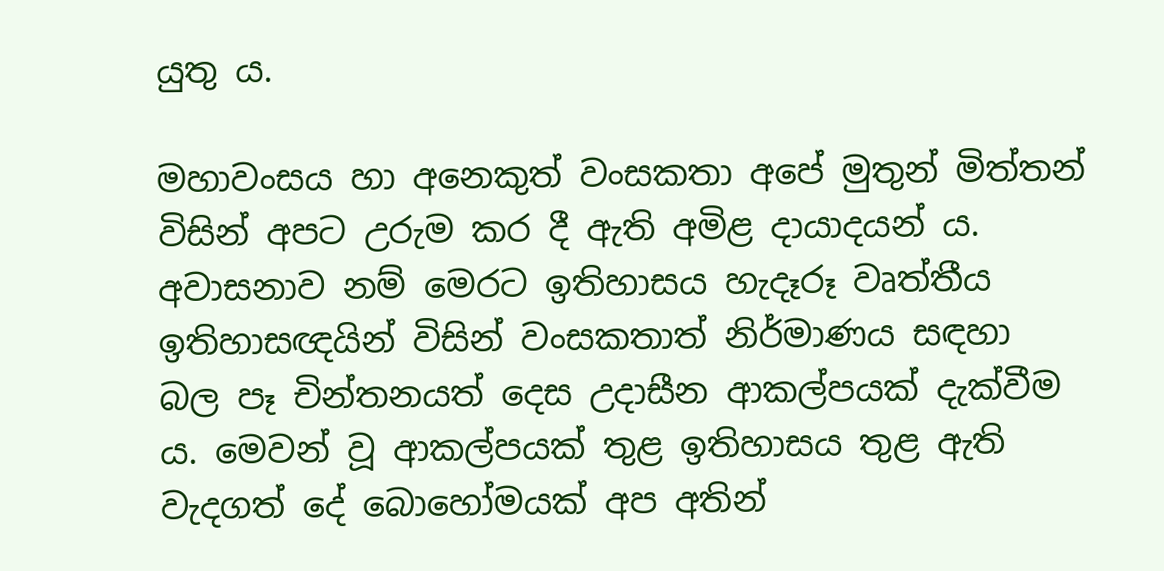යුතු ය.

මහාවංසය හා අනෙකුත් වංසකතා අපේ මුතුන් මිත්තන් විසින් අපට උරුම කර දී ඇති අමිළ දායාදයන් ය. අවාසනාව නම් මෙරට ඉතිහාසය හැදෑරූ වෘත්තීය ඉතිහාසඥයින් විසින් වංසකතාත් නිර්මාණය සඳහා බල පෑ චින්තනයත් දෙස උදාසීන ආකල්පයක් දැක්වීම ය. මෙවන් වූ ආකල්පයක් තුළ ඉතිහාසය තුළ ඇති වැදගත් දේ බොහෝමයක් අප අතින්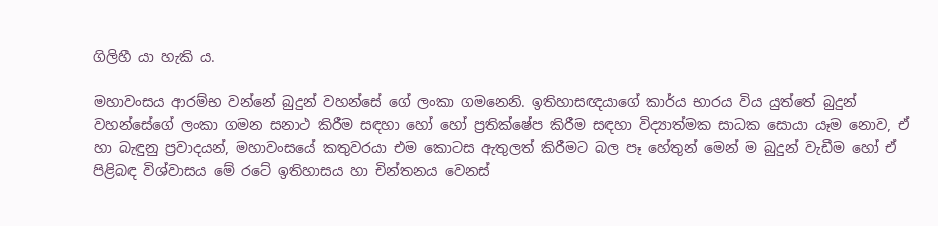ගිලිහී යා හැකි ය.

මහාවංසය ආරම්භ වන්නේ බුදුන් වහන්සේ ගේ ලංකා ගමනෙනි. ඉතිහාසඥයාගේ කාර්ය භාරය විය යුත්තේ බුදුන් වහන්සේගේ ලංකා ගමන සනාථ කිරීම සඳහා හෝ හෝ ප්‍රතික්ෂේප කිරීම සඳහා විද්‍යාත්මක සාධක සොයා යෑම නොව, ඒ හා බැඳුනු ප්‍රවාදයන්, මහාවංසයේ කතුවරයා එම කොටස ඇතුලත් කිරීමට බල පෑ හේතුන් මෙන් ම බුදුන් වැඩීම හෝ ඒ පිළිබඳ විශ්වාසය මේ රටේ ඉතිහාසය හා චින්තනය වෙනස්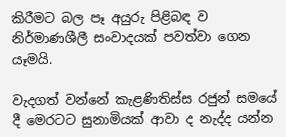කිරීමට බල පෑ අයුරු පිළිබඳ ව නිර්මාණශීලී සංවාදයක් පවත්වා ගෙන යෑමයි.

වැදගත් වන්නේ කැළණිතිස්ස රජුන් සමයේ දී මෙරටට සුනාමියක් ආවා ද නැද්ද යන්න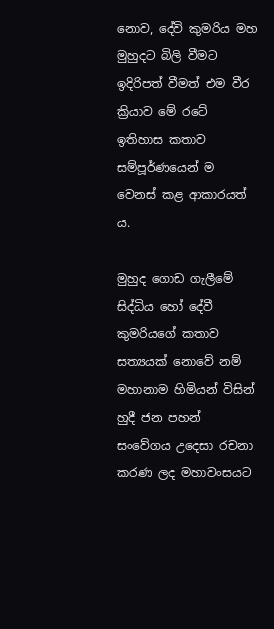නොව, දේවි කුමරිය මහ මුහුදට බිලි වීමට ඉදිරිපත් වීමත් එම වීර ක්‍රියාව මේ රටේ ඉතිහාස කතාව සම්පූර්ණයෙන් ම වෙනස් කළ ආකාරයත් ය.

මුහුද ගොඩ ගැලීමේ සිද්ධිය හෝ දේවී කුමරියගේ කතාව සත්‍යයක් නොවේ නම් මහානාම හිමියන් විසින් හුදී ජන පහන් සංවේගය උදෙසා රචනා කරණ ලද මහාවංසයට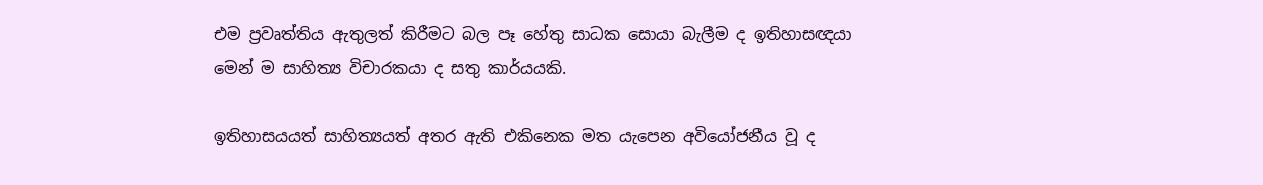එම ප්‍රවෘත්තිය ඇතුලත් කිරීමට බල පෑ හේතු සාධක සොයා බැලීම ද ඉතිහාසඥයා මෙන් ම සාහිත්‍ය විචාරකයා ද සතු කාර්යයකි.

ඉතිහාසයයත් සාහිත්‍යයත් අතර ඇති එකිනෙක මත යැපෙන අවියෝජනීය වූ ද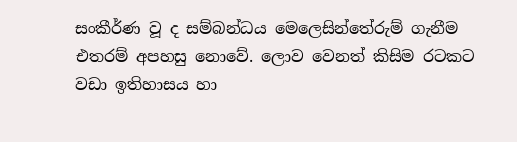සංකීර්ණ වූ ද සම්බන්ධය මෙලෙසින්තේරුම් ගැනීම එතරම් අපහසු නොවේ. ලොව වෙනත් කිසිම රටකට වඩා ඉතිහාසය හා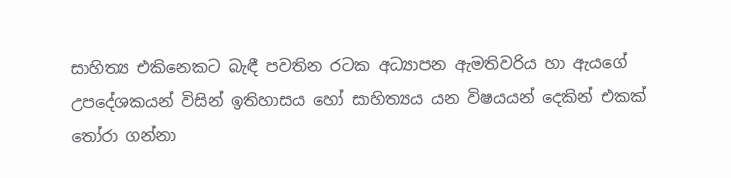සාහිත්‍ය එකිනෙකට බැඳී පවතින රටක අධ්‍යාපන ඇමතිවරිය හා ඇයගේ උපදේශකයන් විසින් ඉතිහාසය හෝ සාහිත්‍යය යන විෂයයන් දෙකින් එකක් තෝරා ගන්නා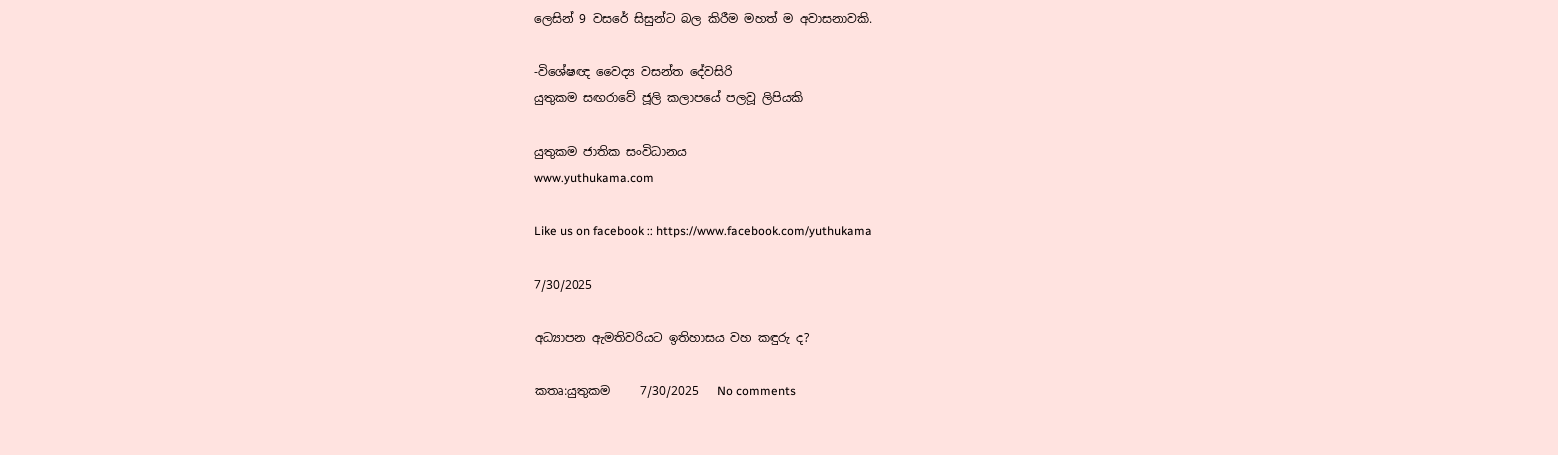ලෙසින් 9 වසරේ සිසුන්ට බල කිරීම මහත් ම අවාසනාවකි.

-විශේෂඥ වෛද්‍ය වසන්ත දේවසිරි
යුතුකම සඟරාවේ ජූලි කලාපයේ පලවූ ලිපියකි

යුතුකම ජාතික සංවිධානය
www.yuthukama.com

Like us on facebook :: https://www.facebook.com/yuthukama

7/30/2025

අධ්‍යාපන ඇමතිවරියට ඉතිහාසය වහ කඳුරු ද?

කතෘ:යුතුකම     7/30/2025   No comments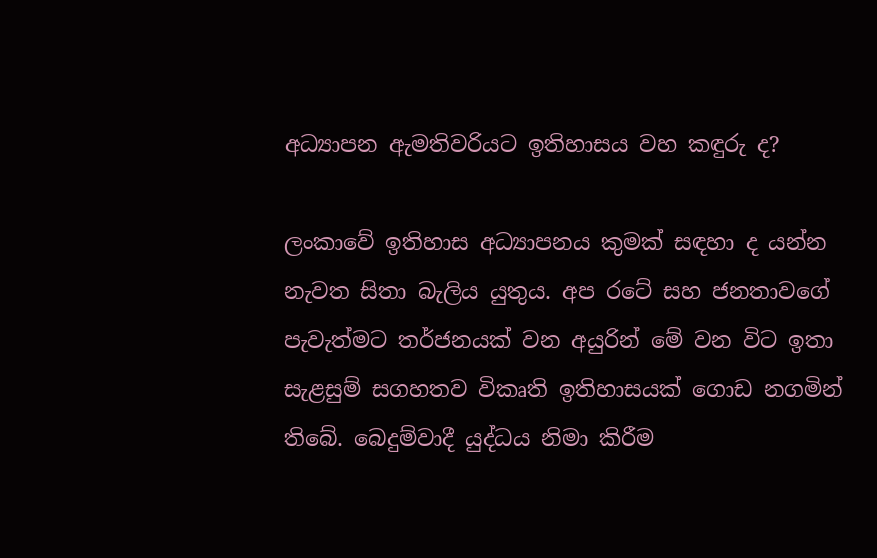අධ්‍යාපන ඇමතිවරියට ඉතිහාසය වහ කඳුරු ද?

ලංකාවේ ඉතිහාස අධ්‍යාපනය කුමක් සඳහා ද යන්න නැවත සිතා බැලිය යුතුය. අප රටේ සහ ජනතාවගේ පැවැත්මට තර්ජනයක් වන අයුරින් මේ වන විට ඉතා සැළසුම් සගහතව විකෘති ඉතිහාසයක් ගොඩ නගමින් තිබේ. බෙදුම්වාදී යුද්ධය නිමා කිරීම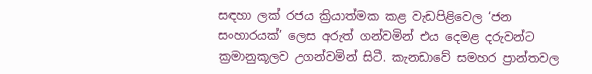සඳහා ලක් රජය ක්‍රියාත්මක කළ වැඩපිළිවෙල ‘ජන සංහාරයක්’ ලෙස අරුත් ගන්වමින් එය දෙමළ දරුවන්ට ක්‍රමානුකූලව උගන්වමින් සිටී. කැනඩාවේ සමහර ප්‍රාන්තවල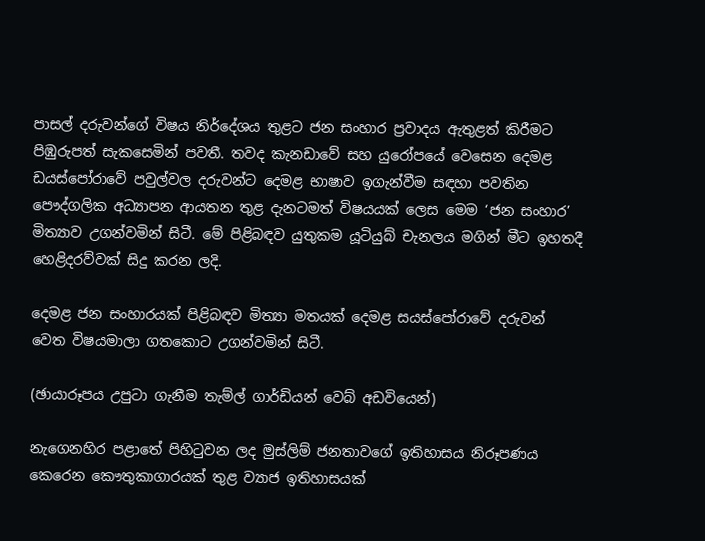පාසල් දරුවන්ගේ විෂය නිර්දේශය තුළට ජන සංහාර ප්‍රවාදය ඇතුළත් කිරීමට පිඹුරුපත් සැකසෙමින් පවතී. තවද කැනඩාවේ සහ යුරෝපයේ වෙසෙන දෙමළ ඩයස්පෝරාවේ පවුල්වල දරුවන්ට දෙමළ භාෂාව ඉගැන්වීම සඳහා පවතින පෞද්ගලික අධ්‍යාපන ආයතන තුළ දැනටමත් විෂයයක් ලෙස මෙම ‘ජන සංහාර’ මිත්‍යාව උගන්වමින් සිටී. මේ පිළිබඳව යුතුකම යූටියුබ් චැනලය මගින් මීට ඉහතදී හෙළිදරව්වක් සිදු කරන ලදි.

දෙමළ ජන සංහාරයක් පිළිබඳව මිත්‍යා මතයක් දෙමළ සයස්පෝරාවේ දරුවන් වෙත විෂයමාලා ගතකොට උගන්වමින් සිටී.

(ඡායාරූපය උපුටා ගැනීම තැම්ල් ගාර්ඩියන් වෙබ් අඩවියෙන්)

නැගෙනහිර පළාතේ පිහිටුවන ලද මුස්ලිම් ජනතාවගේ ඉතිහාසය නිරූපණය කෙරෙන කෞතුකාගාරයක් තුළ ව්‍යාජ ඉතිහාසයක්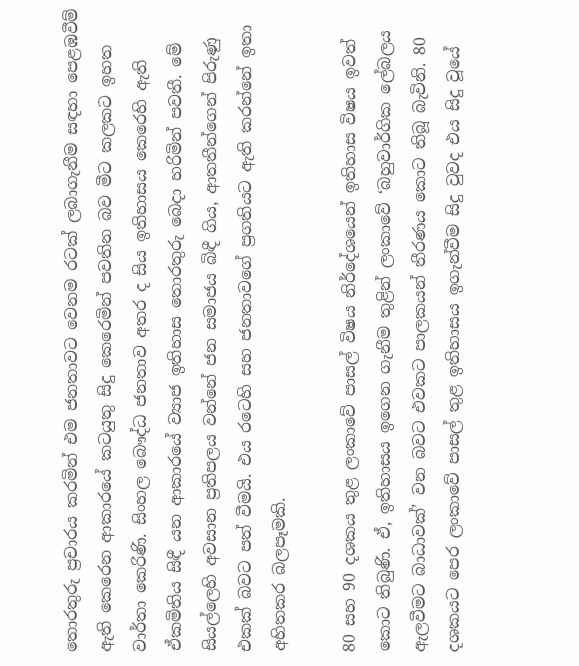තොරතුරු ප්‍රචාරය කරමින් එම ජනතාවට වෙනම රටක් ලබාගැනීම සඳහා පෙළඹවීම් ඇති කෙරෙන ආකාරයේ කටයුතු සිදු කෙරෙමින් පවතින බව මීට කලකට ඉහත වාර්තා කෙරිණි. සිංහල බෞද්ධ ජනතාව අතර ද සිය ඉතිහාසය කෙරෙහි ඇති ඒකමිතිය සිඳී යන ආකාරයේ ව්‍යාජ ඉතිහාස තොරතුරු බෙදා හරිමින් පවතී. මේ සියල්ලෙහි අවසාන ප්‍රතිපලය වන්නේ ජන සමාජය බිඳී ගිය, ආතතීන්ගෙන් පිරුණු එකක් බවට පත් වීමයි. එය රටෙහි සහ ජනතාවගේ ප්‍රගතියට ඇති කරන්නේ ඉතා අහිතකර බලපෑමකි.

80 සහ 90 දශකය තුළ ලංකාවේ පාසල් විෂය නිර්දේශයෙන් ඉතිහාස විෂය ඉවත් කොට තිබුණි. ඒ, ඉතිහාසය ඉගෙන ගැනීම තුළින් ලංකාවේ ‘බහුවාර්ගික ලේබලය ඇලවීමට බාධාවක්’ වන බවට එවකට පාලකයන් තීරණය කොට තිබූ බැවිනි. 80 දශකයට පෙර ලංකාවේ පාසල් තුළ ඉතිහාසය ඉගැන්වීම සිදු වුවද එය සිදු වූයේ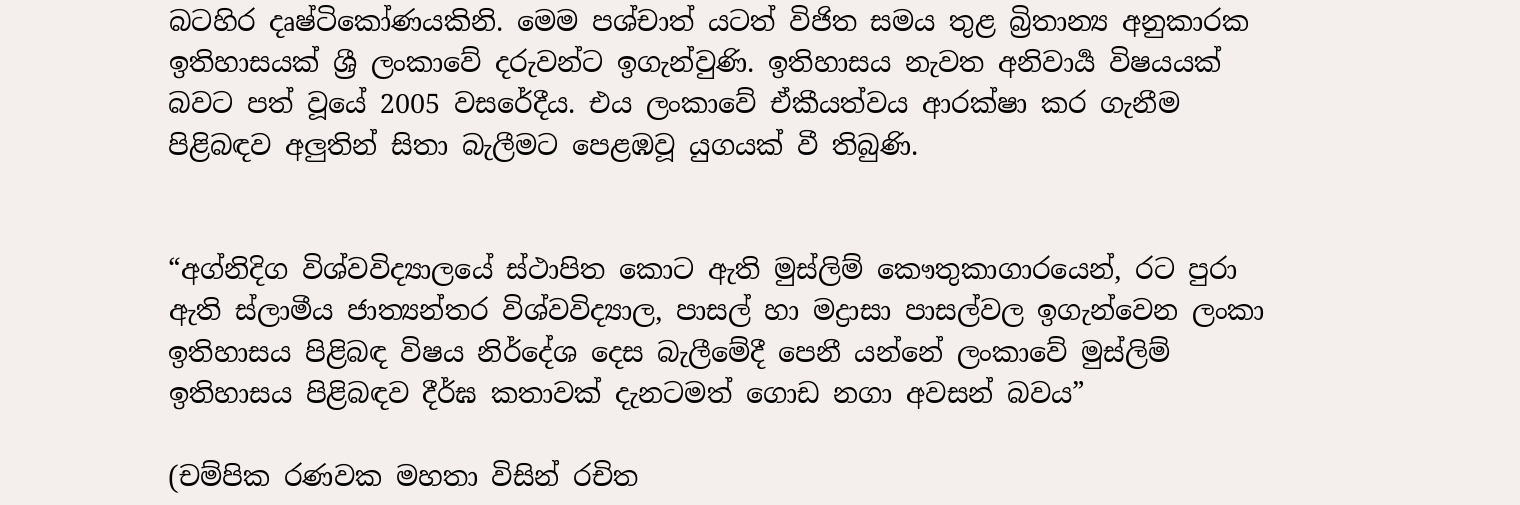බටහිර දෘෂ්ටිකෝණයකිනි. මෙම පශ්චාත් යටත් විජිත සමය තුළ බ්‍රිතාන්‍ය අනුකාරක ඉතිහාසයක් ශ්‍රී ලංකාවේ දරුවන්ට ඉගැන්වුණි. ඉතිහාසය නැවත අනිවාර්‍ය විෂයයක් බවට පත් වූයේ 2005 වසරේදීය. එය ලංකාවේ ඒකීයත්වය ආරක්ෂා කර ගැනීම පිළිබඳව අලුතින් සිතා බැලීමට පෙළඹවූ යුගයක් වී තිබුණි.


“අග්නිදිග විශ්වවිද්‍යාලයේ ස්ථාපිත කොට ඇති මුස්ලිම් කෞතුකාගාරයෙන්, රට පුරා ඇති ස්ලාමීය ජාත්‍යන්තර විශ්වවිද්‍යාල, පාසල් හා මද්‍රාසා පාසල්වල ඉගැන්වෙන ලංකා ඉතිහාසය පිළිබඳ විෂය නිර්දේශ දෙස බැලීමේදී පෙනී යන්නේ ලංකාවේ මුස්ලිම් ඉතිහාසය පිළිබඳව දීර්ඝ කතාවක් දැනටමත් ගොඩ නගා අවසන් බවය”

(චම්පික රණවක මහතා විසින් රචිත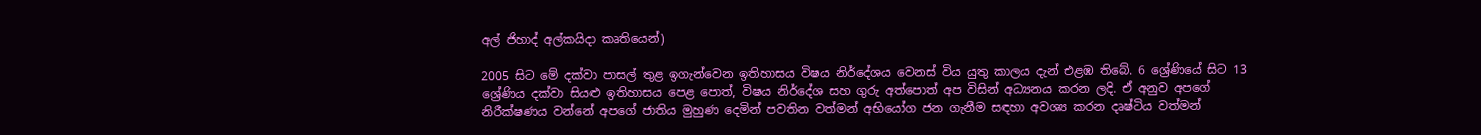අල් ජිහාද් අල්කයිදා කෘතියෙන්)

2005 සිට මේ දක්වා පාසල් තුළ ඉගැන්වෙන ඉතිහාසය විෂය නිර්දේශය වෙනස් විය යුතු කාලය දැන් එළඹ තිබේ. 6 ශ්‍රේණියේ සිට 13 ශ්‍රේණිය දක්වා සියළු ඉතිහාසය පෙළ පොත්, විෂය නිර්දේශ සහ ගුරු අත්පොත් අප විසින් අධ්‍යනය කරන ලදි. ඒ අනුව අපගේ නිරීක්ෂණය වන්නේ අපගේ ජාතිය මුහුණ දෙමින් පවතින වත්මන් අභියෝග ජන ගැනීම සඳහා අවශ්‍ය කරන දෘෂ්ටිය වත්මන්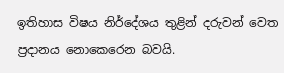ඉතිහාස විෂය නිර්දේශය තුළින් දරුවන් වෙත ප්‍රදානය නොකෙරෙන බවයි.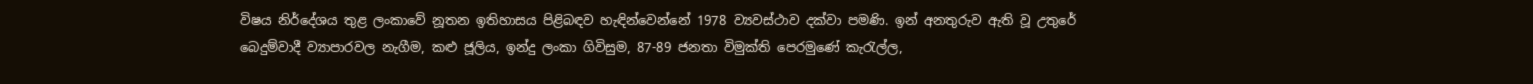විෂය නිර්දේශය තුළ ලංකාවේ නූතන ඉතිහාසය පිළිබඳව හැඳින්වෙන්නේ 1978 ව්‍යවස්ථාව දක්වා පමණි. ඉන් අනතුරුව ඇති වූ උතුරේ බෙදුම්වාදී ව්‍යාපාරවල නැගීම, කළු ජූලිය, ඉන්දු ලංකා ගිවිසුම, 87-89 ජනතා විමුක්ති පෙරමුණේ කැරැල්ල,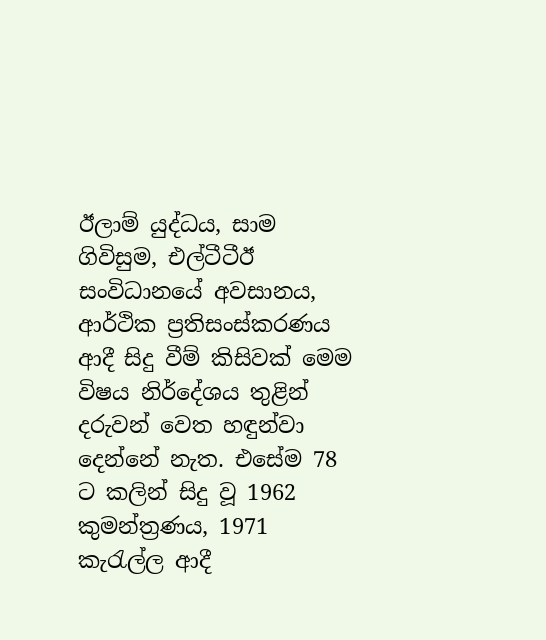ඊලාම් යුද්ධය, සාම ගිවිසුම, එල්ටීටීඊ සංවිධානයේ අවසානය, ආර්ථික ප්‍රතිසංස්කරණය ආදී සිදු වීම් කිසිවක් මෙම විෂය නිර්දේශය තුළින් දරුවන් වෙත හඳුන්වා දෙන්නේ නැත. එසේම 78 ට කලින් සිදු වූ 1962 කුමන්ත්‍රණය, 1971 කැරැල්ල ආදී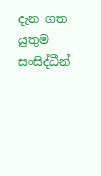දැන ගත යුතුම සංසිද්ධීන්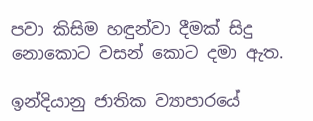පවා කිසිම හඳුන්වා දීමක් සිදු නොකොට වසන් කොට දමා ඇත.

ඉන්දියානු ජාතික ව්‍යාපාරයේ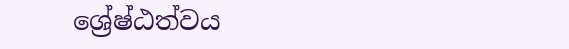ශ්‍රේෂ්ඨත්වය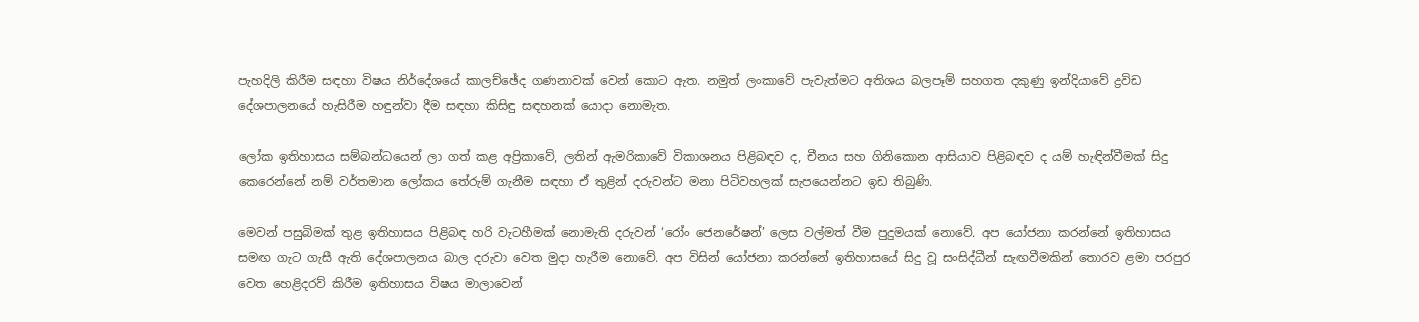පැහදිලි කිරීම සඳහා විෂය නිර්දේශයේ කාලච්ඡේද ගණනාවක් වෙන් කොට ඇත. නමුත් ලංකාවේ පැවැත්මට අතිශය බලපෑම් සහගත දකුණු ඉන්දියාවේ ද්‍රවිඩ දේශපාලනයේ හැසිරීම හඳුන්වා දීම සඳහා කිසිඳු සඳහනක් යොදා නොමැත.

ලෝක ඉතිහාසය සම්බන්ධයෙන් ලා ගත් කළ අප්‍රිකාවේ, ලතින් ඇමරිකාවේ විකාශනය පිළිබඳව ද, චීනය සහ ගිනිකොන ආසියාව පිළිබඳව ද යම් හැඳින්වීමක් සිදු කෙරෙන්නේ නම් වර්තමාන ලෝකය තේරුම් ගැනීම සඳහා ඒ තුළින් දරුවන්ට මනා පිටිවහලක් සැපයෙන්නට ඉඩ තිබුණි.

මෙවන් පසුබිමක් තුළ ඉතිහාසය පිළිබඳ හරි වැටහීමක් නොමැති දරුවන් ‘රෝං ජෙනරේෂන්’ ලෙස වල්මත් වීම පුදුමයක් නොවේ. අප යෝජනා කරන්නේ ඉතිහාසය සමඟ ගැට ගැසී ඇති දේශපාලනය බාල දරුවා වෙත මුදා හැරීම නොවේ. අප විසින් යෝජනා කරන්නේ ඉතිහාසයේ සිදු වූ සංසිද්ධීන් සැඟවීමකින් තොරව ළමා පරපුර වෙත හෙළිදරව් කිරීම ඉතිහාසය විෂය මාලාවෙන්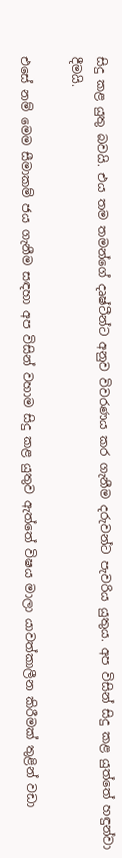සිදු කළ යුතු බවයි. එය තම තමන්ගේ දෘෂ්ටීන්ට අනුව විවරණය කර ගැනීම දරුවන්ට පැවරිය යුතුය. අප විසින් සිදු කළ යුත්තේ හඳුන්වා දීමයි.

එසේ නම් මෙම සීමාකම් ජය ගැනීම සඳහා අප විසින් වහාම සිදු කළ යුතුව ඇත්තේ විෂය මාලා යාවත්කාලීන කිරීමක් තුළින් වඩා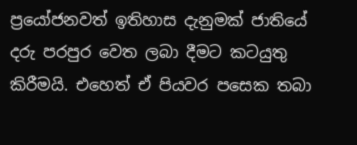ප්‍රයෝජනවත් ඉතිහාස දැනුමක් ජාතියේ දරු පරපුර වෙත ලබා දීමට කටයුතු කිරීමයි. එහෙත් ඒ පියවර පසෙක තබා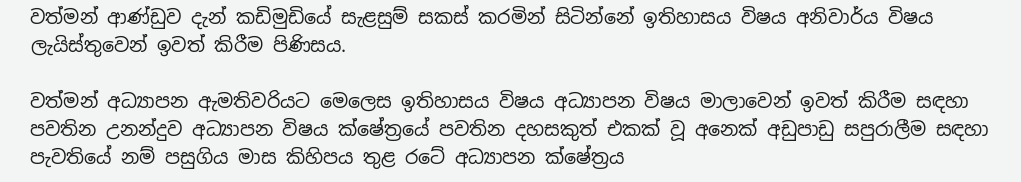වත්මන් ආණ්ඩුව දැන් කඩිමුඩියේ සැළසුම් සකස් කරමින් සිටින්නේ ඉතිහාසය විෂය අනිවාර්ය විෂය ලැයිස්තුවෙන් ඉවත් කිරීම පිණිසය.

වත්මන් අධ්‍යාපන ඇමතිවරියට මෙලෙස ඉතිහාසය විෂය අධ්‍යාපන විෂය මාලාවෙන් ඉවත් කිරීම සඳහා පවතින උනන්දුව අධ්‍යාපන විෂය ක්ෂේත්‍රයේ පවතින දහසකුත් එකක් වූ අනෙක් අඩුපාඩු සපුරාලීම සඳහා පැවතියේ නම් පසුගිය මාස කිහිපය තුළ රටේ අධ්‍යාපන ක්ෂේත්‍රය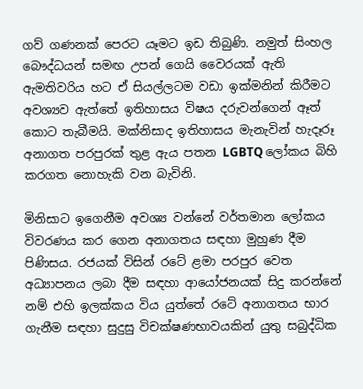ගව් ගණනක් පෙරට යෑමට ඉඩ තිබුණි. නමුත් සිංහල බෞද්ධයන් සමඟ උපන් ගෙයි වෛරයක් ඇති ඇමතිවරිය හට ඒ සියල්ලටම වඩා ඉක්මනින් කිරීමට අවශ්‍යව ඇත්තේ ඉතිහාසය විෂය දරුවන්ගෙන් ඈත් කොට තැබීමයි. මක්නිසාද ඉතිහාසය මැනැවින් හැදෑරූ අනාගත පරපුරක් තුළ ඇය පතන LGBTQ ලෝකය බිහි කරගත නොහැකි වන බැවිනි.

මිනිසාට ඉගෙනීම අවශ්‍ය වන්නේ වර්තමාන ලෝකය විවරණය කර ගෙන අනාගතය සඳහා මුහුණ දීම පිණිසය. රජයක් විසින් රටේ ළමා පරපුර වෙත අධ්‍යාපනය ලබා දීම සඳහා ආයෝජනයක් සිදු කරන්නේ නම් එහි ඉලක්කය විය යුත්තේ රටේ අනාගතය භාර ගැනීම සඳහා සුදුසු විචක්ෂණභාවයකින් යුතු සබුද්ධික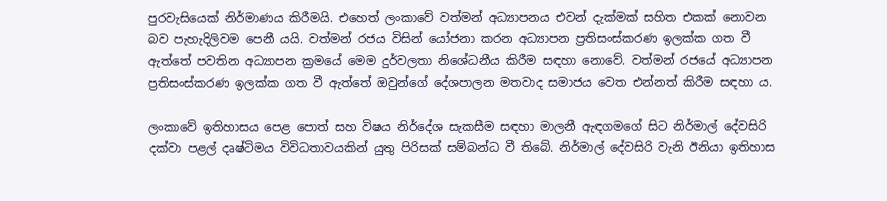පුරවැසියෙක් නිර්මාණය කිරීමයි. එහෙත් ලංකාවේ වත්මන් අධ්‍යාපනය එවන් දැක්මක් සහිත එකක් නොවන බව පැහැදිලිවම පෙනී යයි. වත්මන් රජය විසින් යෝජනා කරන අධ්‍යාපන ප්‍රතිසංස්කරණ ඉලක්ක ගත වී ඇත්තේ පවතින අධ්‍යාපන ක්‍රමයේ මෙම දුර්වලතා නිශේධනීය කිරීම සඳහා නොවේ. වත්මන් රජයේ අධ්‍යාපන ප්‍රතිසංස්කරණ ඉලක්ක ගත වී ඇත්තේ ඔවුන්ගේ දේශපාලන මතවාද සමාජය වෙත එන්නත් කිරීම සඳහා ය.

ලංකාවේ ඉතිහාසය පෙළ පොත් සහ විෂය නිර්දේශ සැකසීම සඳහා මාලනී ඇඳගමගේ සිට නිර්මාල් දේවසිරි දක්වා පළල් දෘෂ්ටිමය විවිධතාවයකින් යුතු පිරිසක් සම්බන්ධ වී තිබේ. නිර්මාල් දේවසිරි වැනි ඊනියා ඉතිහාස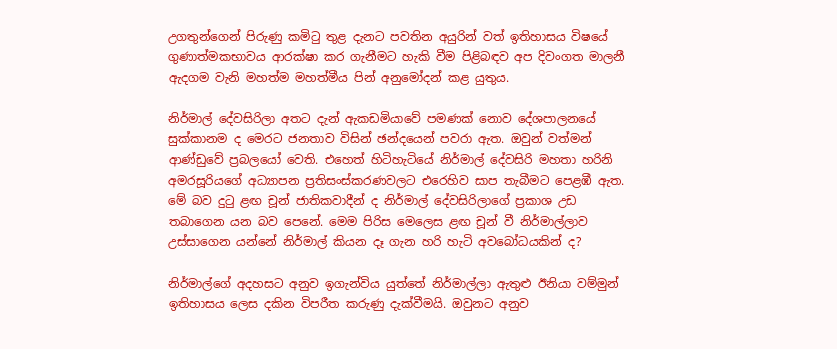උගතුන්ගෙන් පිරුණු කමිටු තුළ දැනට පවතින අයුරින් වත් ඉතිහාසය විෂයේ ගුණාත්මකභාවය ආරක්ෂා කර ගැනීමට හැකි වීම පිළිබඳව අප දිවංගත මාලනී ඇදගම වැනි මහත්ම මහත්මීය පින් අනුමෝදන් කළ යුතුය.

නිර්මාල් දේවසිරිලා අතට දැන් ඇකඩමියාවේ පමණක් නොව දේශපාලනයේ සුක්කානම ද මෙරට ජනතාව විසින් ඡන්දයෙන් පවරා ඇත. ඔවුන් වත්මන් ආණ්ඩුවේ ප්‍රබලයෝ වෙති. එහෙත් හිටිහැටියේ නිර්මාල් දේවසිරි මහතා හරිනි අමරසූරියගේ අධ්‍යාපන ප්‍රතිසංස්කරණවලට එරෙහිව සාප තැබීමට පෙළඹී ඇත. මේ බව දුටු ළඟ චූන් ජාතිකවාදීන් ද නිර්මාල් දේවසිරිලාගේ ප්‍රකාශ උඩ තබාගෙන යන බව පෙනේ. මෙම පිරිස මෙලෙස ළඟ චූන් වී නිර්මාල්ලාව උස්සාගෙන යන්නේ නිර්මාල් කියන දෑ ගැන හරි හැටි අවබෝධයකින් ද?

නිර්මාල්ගේ අදහසට අනුව ඉගැන්විය යුත්තේ නිර්මාල්ලා ඇතුළු ඊනියා වම්මුන් ඉතිහාසය ලෙස දකින විපරීත කරුණු දැක්වීමයි. ඔවුනට අනුව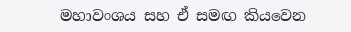මහාවංශය සහ ඒ සමඟ කියවෙන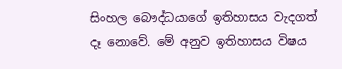සිංහල බෞද්ධයාගේ ඉතිහාසය වැදගත් දෑ නොවේ. මේ අනුව ඉතිහාසය විෂය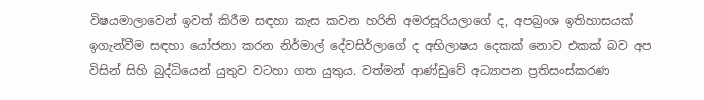විෂයමාලාවෙන් ඉවත් කිරීම සඳහා කැස කවන හරිනි අමරසූරියලාගේ ද, අපබ්‍රංශ ඉතිහාසයක් ඉගැන්වීම සඳහා යෝජනා කරන නිර්මාල් දේවසිර්ලාගේ ද අභිලාෂය දෙකක් නොව එකක් බව අප විසින් සිහි බුද්ධියෙන් යුතුව වටහා ගත යුතුය. වත්මන් ආණ්ඩුවේ අධ්‍යාපන ප්‍රතිසංස්කරණ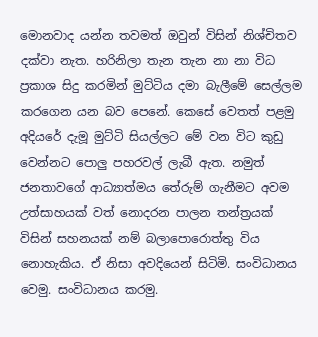මොනවාද යන්න තවමත් ඔවුන් විසින් නිශ්චිතව දක්වා නැත. හරිනිලා තැන තැන නා නා විධ ප්‍රකාශ සිදු කරමින් මුට්ටිය දමා බැලීමේ සෙල්ලම කරගෙන යන බව පෙනේ. කෙසේ වෙතත් පළමු අදියරේ දැමූ මුට්ටි සියල්ලට මේ වන විට කුඩු වෙන්නට පොලු පහරවල් ලැබී ඇත. නමුත් ජනතාවගේ ආධ්‍යාත්මය තේරුම් ගැනීමට අවම උත්සාහයක් වත් නොදරන පාලන තන්ත්‍රයක් විසින් සහනයක් නම් බලාපොරොත්තු විය නොහැකිය. ඒ නිසා අවදියෙන් සිටිමි. සංවිධානය වෙමු. සංවිධානය කරමු.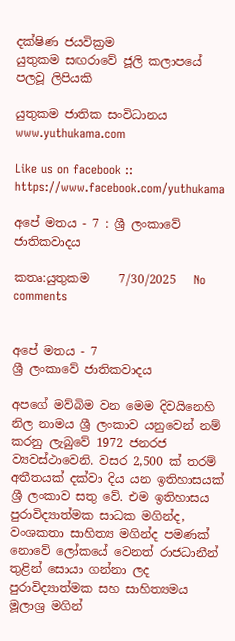දක්ෂිණ ජයවික්‍රම
යුතුකම සඟරාවේ ජූලි කලාපයේ පලවූ ලිපියකි

යුතුකම ජාතික සංවිධානය
www.yuthukama.com

Like us on facebook :: https://www.facebook.com/yuthukama

අපේ මතය - 7 : ශ්‍රී ලංකාවේ ජාතිකවාදය

කතෘ:යුතුකම     7/30/2025   No comments


අපේ මතය - 7
ශ්‍රී ලංකාවේ ජාතිකවාදය

අපගේ මව්බිම වන මෙම දිවයිනෙහි නිල නාමය ශ්‍රී ලංකාව යනුවෙන් නම් කරනු ලැබුවේ 1972 ජනරජ ව්‍යවස්ථාවෙනි. වසර 2,500 ක් තරම් අතීතයක් දක්වා දිය යන ඉතිහාසයක් ශ්‍රී ලංකාව සතු වේ. එම ඉතිහාසය පුරාවිද්‍යාත්මක සාධක මගින්ද, වංශකතා සාහිත්‍ය මගින්ද පමණක් නොවේ ලෝකයේ වෙනත් රාජධානීන් තුළින් සොයා ගන්නා ලද පුරාවිද්‍යාත්මක සහ සාහිත්‍යමය මූලාශ්‍ර මගින්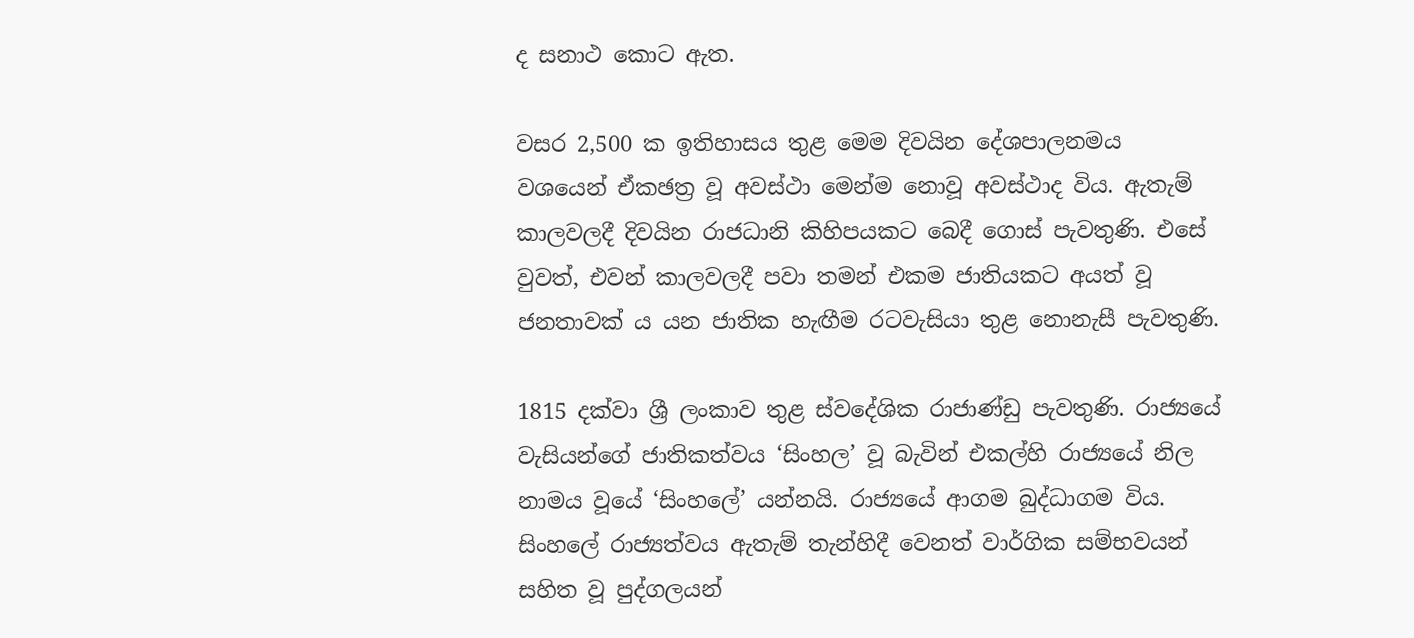ද සනාථ කොට ඇත.

වසර 2,500 ක ඉතිහාසය තුළ මෙම දිවයින දේශපාලනමය වශයෙන් ඒකඡත්‍ර වූ අවස්ථා මෙන්ම නොවූ අවස්ථාද විය. ඇතැම් කාලවලදී දිවයින රාජධානි කිහිපයකට බෙදී ගොස් පැවතුණි. එසේ වුවත්, එවන් කාලවලදී පවා තමන් එකම ජාතියකට අයත් වූ ජනතාවක් ය යන ජාතික හැඟීම රටවැසියා තුළ නොනැසී පැවතුණි.

1815 දක්වා ශ්‍රී ලංකාව තුළ ස්වදේශික රාජාණ්ඩු පැවතුණි. රාජ්‍යයේ වැසියන්ගේ ජාතිකත්වය ‘සිංහල’ වූ බැවින් එකල්හි රාජ්‍යයේ නිල නාමය වූයේ ‘සිංහලේ’ යන්නයි. රාජ්‍යයේ ආගම බුද්ධාගම විය. සිංහලේ රාජ්‍යත්වය ඇතැම් තැන්හිදී වෙනත් වාර්ගික සම්භවයන් සහිත වූ පුද්ගලයන්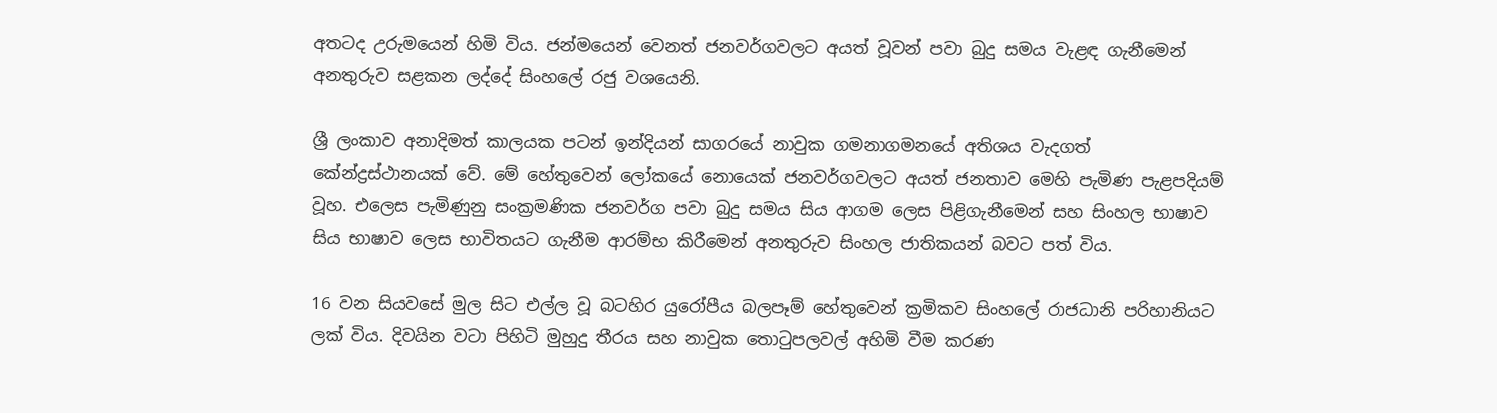අතටද උරුමයෙන් හිමි විය. ජන්මයෙන් වෙනත් ජනවර්ගවලට අයත් වූවන් පවා බුදු සමය වැළඳ ගැනීමෙන් අනතුරුව සළකන ලද්දේ සිංහලේ රජු වශයෙනි.

ශ්‍රී ලංකාව අනාදිමත් කාලයක පටන් ඉන්දියන් සාගරයේ නාවුක ගමනාගමනයේ අතිශය වැදගත් කේන්ද්‍රස්ථානයක් වේ. මේ හේතුවෙන් ලෝකයේ නොයෙක් ජනවර්ගවලට අයත් ජනතාව මෙහි පැමිණ පැළපදියම් වූහ. එලෙස පැමිණුනු සංක්‍රමණික ජනවර්ග පවා බුදු සමය සිය ආගම ලෙස පිළිගැනීමෙන් සහ සිංහල භාෂාව සිය භාෂාව ලෙස භාවිතයට ගැනීම ආරම්භ කිරීමෙන් අනතුරුව සිංහල ජාතිකයන් බවට පත් විය.

16 වන සියවසේ මුල සිට එල්ල වූ බටහිර යුරෝපීය බලපෑම් හේතුවෙන් ක්‍රමිකව සිංහලේ රාජධානි පරිහානියට ලක් විය. දිවයින වටා පිහිටි මුහුදු තීරය සහ නාවුක තොටුපලවල් අහිමි වීම කරණ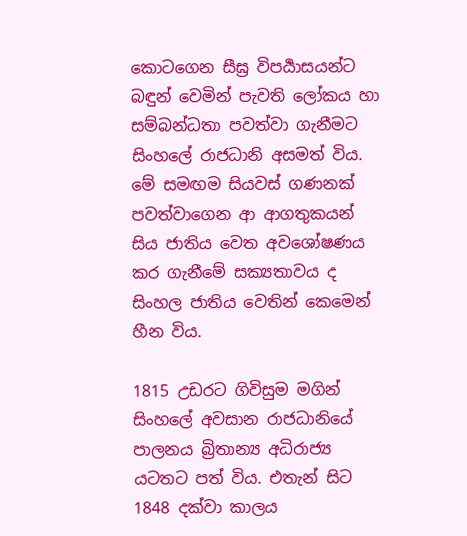කොටගෙන සීඝ්‍ර විපර්‍යාසයන්ට බඳුන් වෙමින් පැවති ලෝකය හා සම්බන්ධතා පවත්වා ගැනීමට සිංහලේ රාජධානි අසමත් විය. මේ සමඟම සියවස් ගණනක් පවත්වාගෙන ආ ආගතුකයන් සිය ජාතිය වෙත අවශෝෂණය කර ගැනීමේ සක්‍යතාවය ද සිංහල ජාතිය වෙතින් කෙමෙන් හීන විය.

1815 උඩරට ගිවිසුම මගින් සිංහලේ අවසාන රාජධානියේ පාලනය බ්‍රිතාන්‍ය අධිරාජ්‍ය යටතට පත් විය. එතැන් සිට 1848 දක්වා කාලය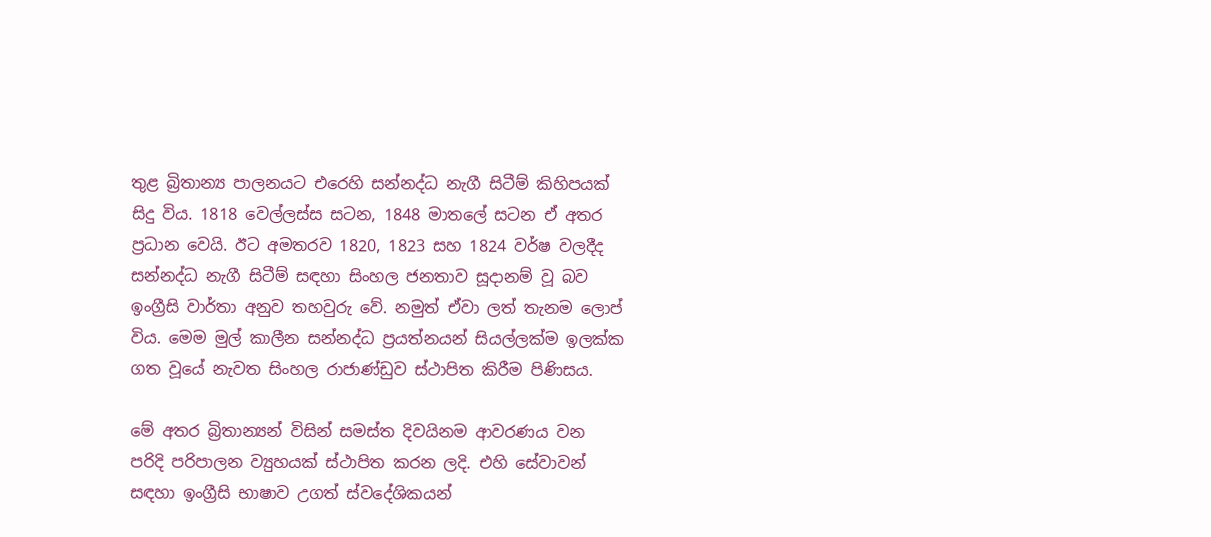තුළ බ්‍රිතාන්‍ය පාලනයට එරෙහි සන්නද්ධ නැගී සිටීම් කිහිපයක් සිදු විය. 1818 වෙල්ලස්ස සටන, 1848 මාතලේ සටන ඒ අතර ප්‍රධාන වෙයි. ඊට අමතරව 1820, 1823 සහ 1824 වර්ෂ වලදීද සන්නද්ධ නැගී සිටීම් සඳහා සිංහල ජනතාව සූදානම් වූ බව ඉංග්‍රීසි වාර්තා අනුව තහවුරු වේ. නමුත් ඒවා ලත් තැනම ලොප් විය. මෙම මුල් කාලීන සන්නද්ධ ප්‍රයත්නයන් සියල්ලක්ම ඉලක්ක ගත වූයේ නැවත සිංහල රාජාණ්ඩුව ස්ථාපිත කිරීම පිණිසය.

මේ අතර බ්‍රිතාන්‍යන් විසින් සමස්‍ත දිවයිනම ආවරණය වන පරිදි පරිපාලන ව්‍යුහයක් ස්ථාපිත කරන ලදි. එහි සේවාවන් සඳහා ඉංග්‍රීසි භාෂාව උගත් ස්වදේශිකයන්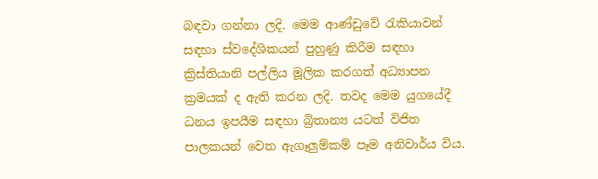බඳවා ගන්නා ලදි. මෙම ආණ්ඩුවේ රැකියාවන් සඳහා ස්වදේශිකයන් පුහුණු කිරීම සඳහා ක්‍රිස්තියානි පල්ලිය මූලික කරගත් අධ්‍යාපන ක්‍රමයක් ද ඇති කරන ලදි. තවද මෙම යුගයේදී ධනය ඉපයීම සඳහා බ්‍රිතාන්‍ය යටත් විජිත පාලකයන් වෙත ඇගෑලුම්කම් පෑම අනිවාර්ය විය.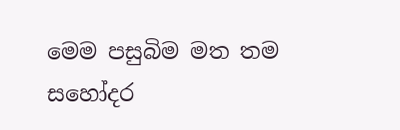මෙම පසුබිම මත තම සහෝදර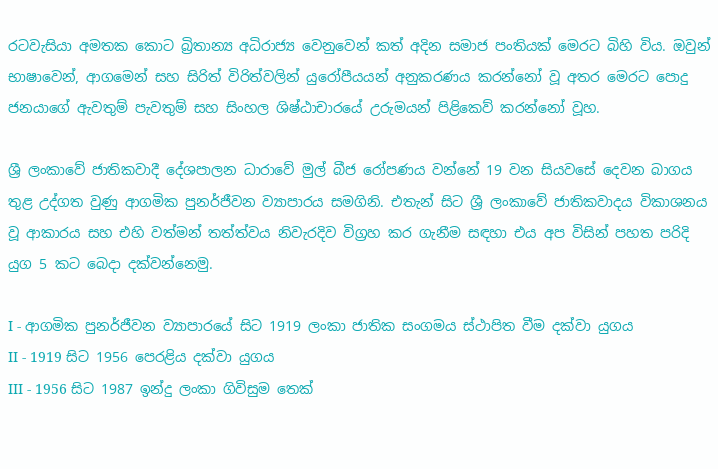රටවැසියා අමතක කොට බ්‍රිතාන්‍ය අධිරාජ්‍ය වෙනුවෙන් කත් අදින සමාජ පංතියක් මෙරට බිහි විය. ඔවුන් භාෂාවෙන්, ආගමෙන් සහ සිරිත් විරිත්වලින් යුරෝපීයයන් අනුකරණය කරන්නෝ වූ අතර මෙරට පොදු ජනයාගේ ඇවතුම් පැවතුම් සහ සිංහල ශිෂ්ඨාචාරයේ උරුමයන් පිළිකෙව් කරන්නෝ වූහ.

ශ්‍රී ලංකාවේ ජාතිකවාදී දේශපාලන ධාරාවේ මුල් බීජ රෝපණය වන්නේ 19 වන සියවසේ දෙවන බාගය තුළ උද්ගත වුණු ආගමික පුනර්ජීවන ව්‍යාපාරය සමගිනි. එතැන් සිට ශ්‍රී ලංකාවේ ජාතිකවාදය විකාශනය වූ ආකාරය සහ එහි වත්මන් තත්ත්වය නිවැරදිව විග්‍රහ කර ගැනීම සඳහා එය අප විසින් පහත පරිදි යුග 5 කට බෙදා දක්වන්නෙමු.

I - ආගමික පුනර්ජීවන ව්‍යාපාරයේ සිට 1919 ලංකා ජාතික සංගමය ස්ථාපිත වීම දක්වා යුගය
II - 1919 සිට 1956 පෙරළිය දක්වා යුගය
III - 1956 සිට 1987 ඉන්දු ලංකා ගිවිසුම තෙක්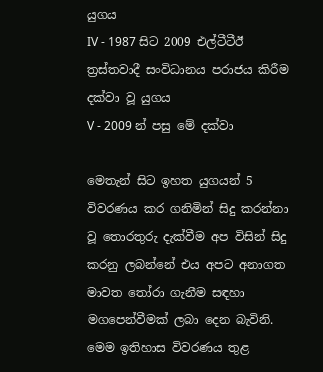යුගය
IV - 1987 සිට 2009 එල්ටීටීඊ ත්‍රස්තවාදී සංවිධානය පරාජය කිරීම දක්වා වූ යුගය
V - 2009 න් පසු මේ දක්වා

මෙතැන් සිට ඉහත යුගයන් 5 විවරණය කර ගනිමින් සිදු කරන්නා වූ තොරතුරු දැක්වීම අප විසින් සිදු කරනු ලබන්නේ එය අපට අනාගත මාවත තෝරා ගැනීම සඳහා මගපෙන්වීමක් ලබා දෙන බැවිනි. මෙම ඉතිහාස විවරණය තුළ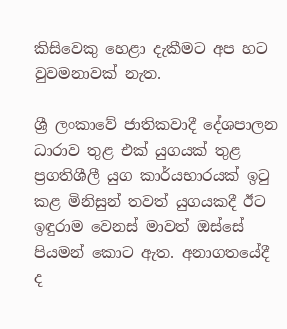කිසිවෙකු හෙළා දැකීමට අප හට වුවමනාවක් නැත.

ශ්‍රී ලංකාවේ ජාතිකවාදී දේශපාලන ධාරාව තුළ එක් යුගයක් තුළ ප්‍රගතිශීලී යුග කාර්යභාරයක් ඉටු කළ මිනිසුන් තවත් යුගයකදී ඊට ඉඳුරාම වෙනස් මාවත් ඔස්සේ පියමන් කොට ඇත. අනාගතයේදී ද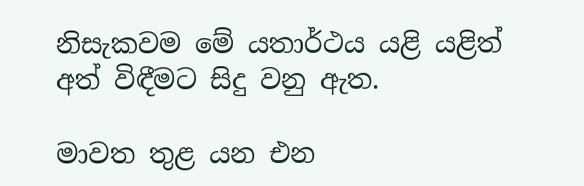නිසැකවම මේ යතාර්ථය යළි යළිත් අත් විඳීමට සිදු වනු ඇත.

මාවත තුළ යන එන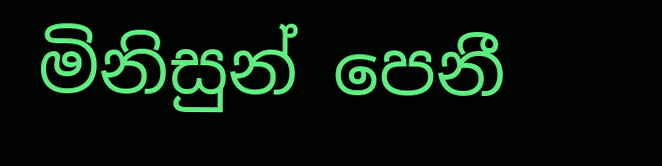මිනිසුන් පෙනී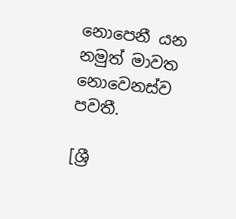නොපෙනී යන නමුත් මාවත නොවෙනස්ව පවතී.

[ශ්‍රී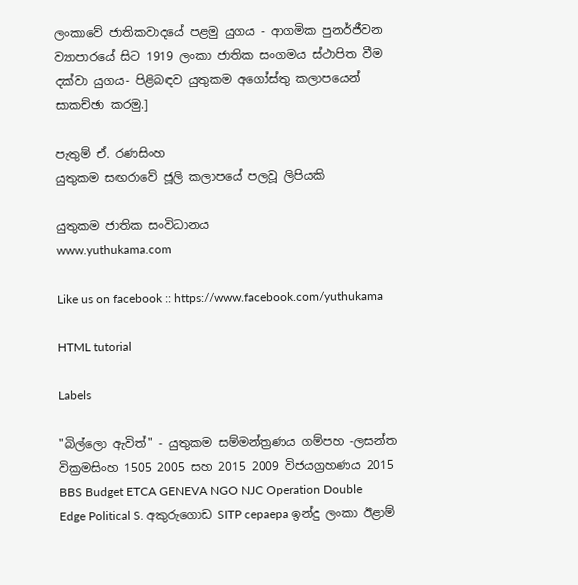ලංකාවේ ජාතිකවාදයේ පළමු යුගය - ආගමික පුනර්ජීවන ව්‍යාපාරයේ සිට 1919 ලංකා ජාතික සංගමය ස්ථාපිත වීම දක්වා යුගය- පිළිබඳව යුතුකම අගෝස්තු කලාපයෙන් සාකච්ඡා කරමු.]

පැතුම් ඒ. රණසිංහ
යුතුකම සඟරාවේ ජූලි කලාපයේ පලවූ ලිපියකි

යුතුකම ජාතික සංවිධානය
www.yuthukama.com

Like us on facebook :: https://www.facebook.com/yuthukama

HTML tutorial

Labels

"බිල්ලො ඇවිත්" - යුතුකම සම්මන්ත්‍රණය ගම්පහ -ලසන්ත වික්‍රමසිංහ 1505 2005 සහ 2015 2009 විජයග්‍රහණය 2015 BBS Budget ETCA GENEVA NGO NJC Operation Double Edge Political S. අකුරුගොඩ SITP cepaepa ඉන්දු ලංකා ඊළාම්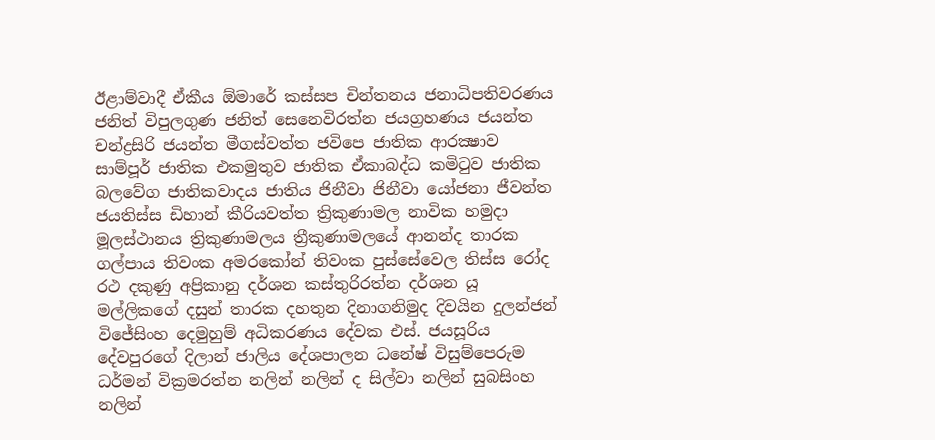ඊළාම්වාදී ඒකීය ඕමාරේ කස්‌සප චින්තනය ජනාධිපතිවරණය ජනිත් විපුලගුණ ජනිත් සෙනෙවිරත්න ජයග්‍රහණය ජයන්ත චන්ද්‍රසිරි ජයන්ත මීගස්වත්ත ජවිපෙ ජාතික ආරක්‍ෂාව සාම්පූර් ජාතික එකමුතුව ජාතික ඒකාබද්ධ කමිටුව ජාතික බලවේග ජාතිකවාදය ජාතිය ජිනීවා ජිනීවා යෝජනා ජීවන්ත ජයතිස්ස ඩිහාන් කීරියවත්ත ත්‍රිකුණාමල නාවික හමුදා මූලස්‌ථානය ත්‍රිකුණාමලය ත්‍රීකුණාමලයේ ආනන්ද තාරක ගල්පාය තිවංක අමරකෝන් තිවංක පුස්සේවෙල තිස්‌ස රෝද රථ දකුණු අප්‍රිකානු දර්ශන කස්තුරිරත්න දර්ශන යූ මල්ලිකගේ දසුන් තාරක දහතුන දිනාගනිමුද දිවයින දුලන්ජන් විජේසිංහ දෙමුහුම් අධිකරණය දේවක එස්. ජයසූරිය දේවපුරගේ දිලාන් ජාලිය දේශපාලන ධනේෂ් විසුම්පෙරුම ධර්මන් වික්‍රමරත්න නලින් නලින් ද සිල්වා නලින් සුබසිංහ නලින්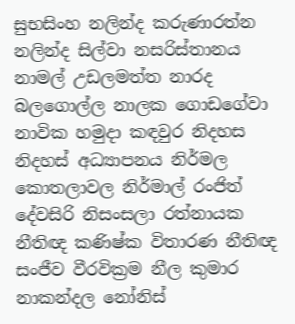සුභසිංහ නලින්ද කරුණාරත්න නලින්ද සිල්වා නසරිස්‌තානය නාමල් උඩලමත්ත නාරද බලගොල්ල නාලක ගොඩගේවා නාවික හමුදා කඳවුර නිදහස නිදහස් අධ්‍යාපනය නිර්මල කොතලාවල නිර්මාල් රංජිත් දේවසිරි නිසංසලා රත්නායක නීතිඥ කණිෂ්ක විතාරණ නීතිඥ සංජීව වීරවික්‍රම නීල කුමාර නාකන්දල නෝනිස්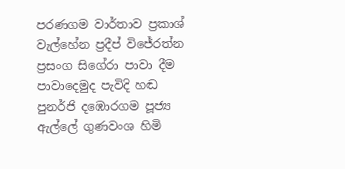පරණගම වාර්තාව ප්‍රකාශ් වැල්හේන ප්‍රදීප් විජේරත්න ප්‍රසංග සිගේරා පාවා දීම පාවාදෙමුද පැවිදි හඬ පුනර්ජි දඹොරගම පූජ්‍ය ඇල්ලේ ගුණවංශ හිමි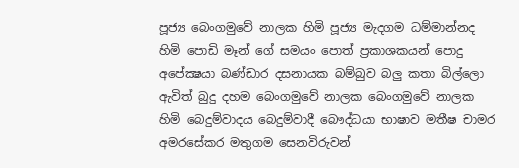පූජ්‍ය බෙංගමුවේ නාලක හිමි පූජ්‍ය මැදගම ධම්මාන්නද හිමි පොඩි මෑන් ගේ සමයං පොත් ප්‍රකාශකයන් පොදු අපේක්‍ෂයා බණ්ඩාර දසනායක බම්බුව බලු කතා බිල්ලො ඇවිත් බුදු දහම බෙංගමුවේ නාලක බෙංගමුවේ නාලක හිමි බෙදුම්වාදය බෙදුම්වාදී බෞද්ධයා භාෂාව මතීෂ චාමර අමරසේකර මතුගම සෙනවිරුවන්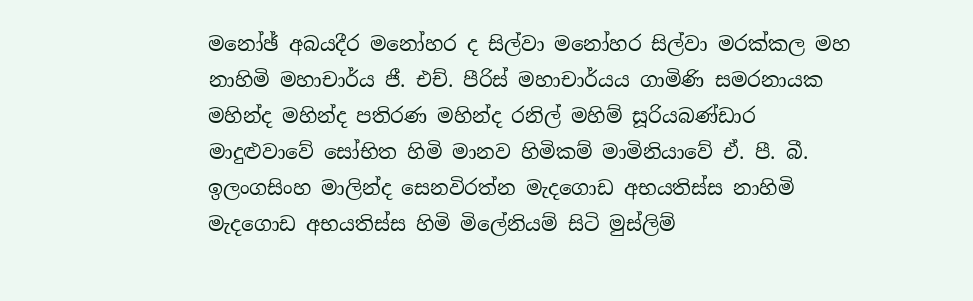මනෝඡ් අබයදීර මනෝහර ද සිල්වා මනෝහර සිල්වා මරක්කල මහ නාහිමි මහාචාර්ය ජී. එච්. පීරිස් මහාචාර්යය ගාමිණි සමරනායක මහින්ද මහින්ද පතිරණ මහින්ද රනිල් මහිම් සූරියබණ්ඩාර මාදුළුවාවේ සෝභිත හිමි මානව හිමිකම් මාමිනියාවේ ඒ. පී. බී. ඉලංගසිංහ මාලින්ද සෙනවිරත්න මැදගොඩ අභයතිස්ස නාහිමි මැදගොඩ අභයතිස්ස හිමි මිලේනියම් සිටි මුස්‌ලිම්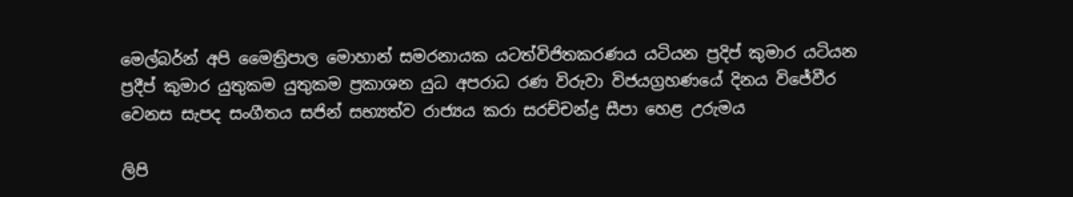මෙල්බර්න් අපි මෛත්‍රිපාල මොහාන් සමරනායක යටත්විජිතකරණය යටියන ප්‍රදිප් කුමාර යටියන ප්‍රදීප් කුමාර යුතුකම යුතුකම ප්‍රකාශන යුධ අපරාධ රණ විරුවා විජයග්‍රහණයේ දිනය විජේවීර වෙනස සැපද සංගීතය සජින් සභ්‍යත්ව රාජ්‍යය කරා සරච්චන්ද්‍ර සීපා හෙළ උරුමය

ලිපි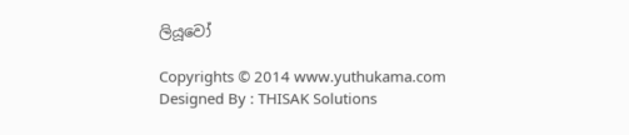ලියූවෝ

Copyrights © 2014 www.yuthukama.com Designed By : THISAK Solutions